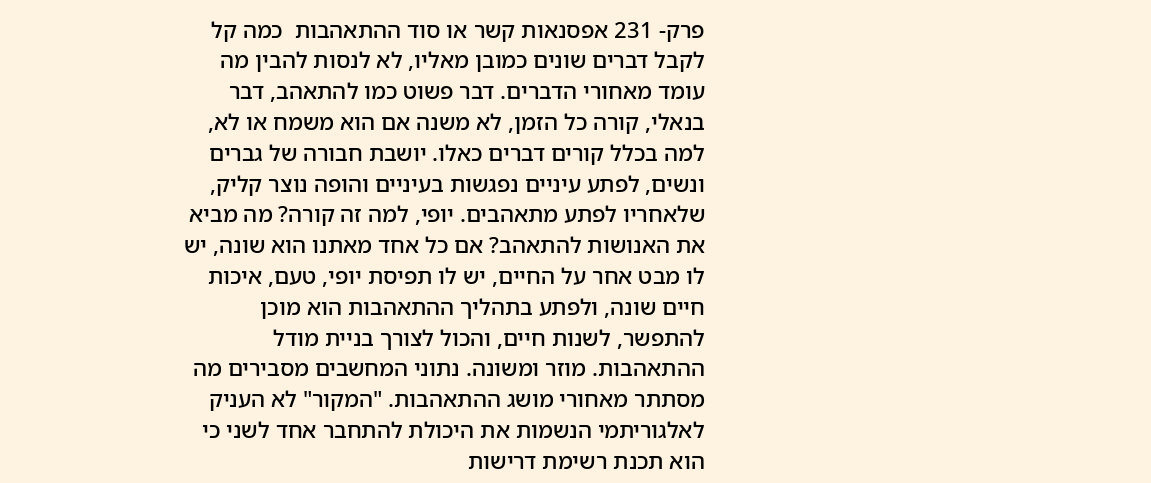פרק- 231 אפסנאות קשר או סוד ההתאהבות  כמה קל לקבל דברים שונים כמובן מאליו, לא לנסות להבין מה עומד מאחורי הדברים. דבר פשוט כמו להתאהב, דבר בנאלי, קורה כל הזמן, לא משנה אם הוא משמח או לא, למה בכלל קורים דברים כאלו. יושבת חבורה של גברים ונשים, לפתע עיניים נפגשות בעיניים והופה נוצר קליק, שלאחריו לפתע מתאהבים. יופי, למה זה קורה? מה מביא את האנושות להתאהב? אם כל אחד מאתנו הוא שונה, יש לו מבט אחר על החיים, יש לו תפיסת יופי, טעם, איכות חיים שונה, ולפתע בתהליך ההתאהבות הוא מוכן להתפשר, לשנות חיים, והכול לצורך בניית מודל ההתאהבות. מוזר ומשונה. נתוני המחשבים מסבירים מה מסתתר מאחורי מושג ההתאהבות. "המקור" לא העניק לאלגוריתמי הנשמות את היכולת להתחבר אחד לשני כי הוא תכנת רשימת דרישות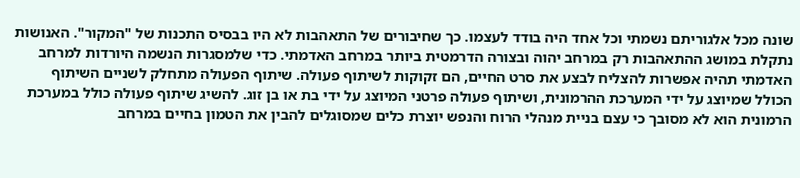שונה מכל אלגוריתם נשמתי וכל אחד היה בודד לעצמו. כך שחיבורים של התאהבות לא היו בבסיס התכנות של "המקור". האנושות נתקלת במושג ההתאהבות רק במרחב יהוה ובצורה הדרמטית ביותר במרחב האדמתי. כדי שלמסגרות הנשמה היורדות למרחב האדמתי תהיה אפשרות להצליח לבצע את סרט החיים, הם זקוקות לשיתוף פעולה. שיתוף הפעולה מתחלק לשניים השיתוף הכולל שמיוצג על ידי המערכת ההרמונית, ושיתוף פעולה פרטני המיוצג על ידי בת או בן זוג. להשיג שיתוף פעולה כולל במערכת הרמונית הוא לא מסובך כי עצם בניית מנהלי הרוח והנפש יוצרת כלים שמסוגלים להבין את הטמון בחיים במרחב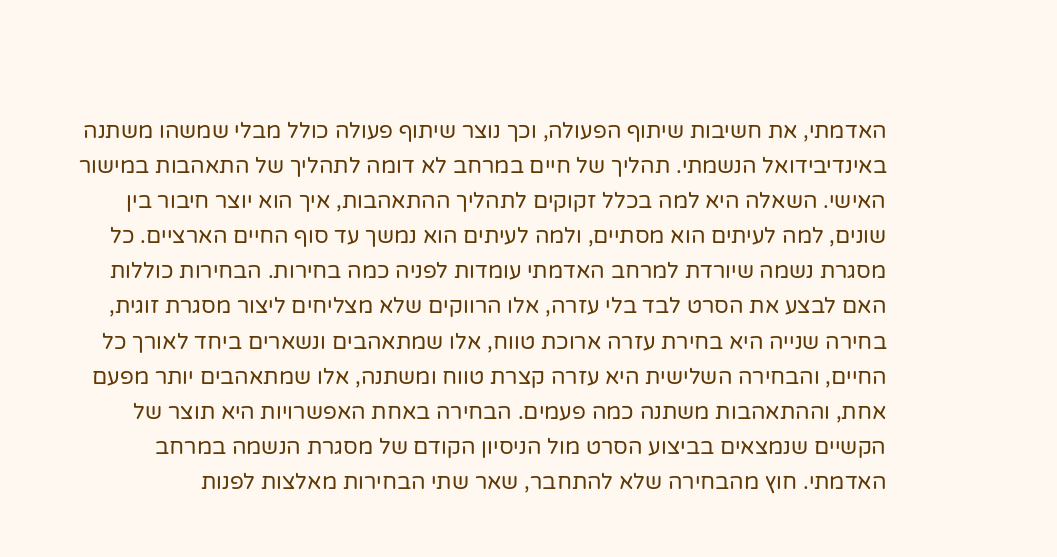האדמתי, את חשיבות שיתוף הפעולה, וכך נוצר שיתוף פעולה כולל מבלי שמשהו משתנה באינדיבידואל הנשמתי. תהליך של חיים במרחב לא דומה לתהליך של התאהבות במישור האישי. השאלה היא למה בכלל זקוקים לתהליך ההתאהבות, איך הוא יוצר חיבור בין שונים, למה לעיתים הוא מסתיים, ולמה לעיתים הוא נמשך עד סוף החיים הארציים. כל מסגרת נשמה שיורדת למרחב האדמתי עומדות לפניה כמה בחירות. הבחירות כוללות האם לבצע את הסרט לבד בלי עזרה, אלו הרווקים שלא מצליחים ליצור מסגרת זוגית, בחירה שנייה היא בחירת עזרה ארוכת טווח, אלו שמתאהבים ונשארים ביחד לאורך כל החיים, והבחירה השלישית היא עזרה קצרת טווח ומשתנה, אלו שמתאהבים יותר מפעם אחת, וההתאהבות משתנה כמה פעמים. הבחירה באחת האפשרויות היא תוצר של הקשיים שנמצאים בביצוע הסרט מול הניסיון הקודם של מסגרת הנשמה במרחב האדמתי. חוץ מהבחירה שלא להתחבר, שאר שתי הבחירות מאלצות לפנות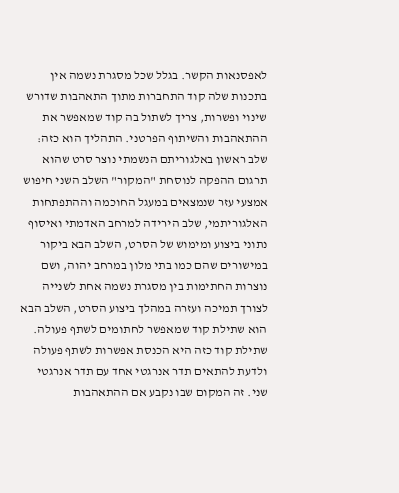לאפסנאות הקשר. בגלל שכל מסגרת נשמה אין בתכנות שלה קוד התחברות מתוך התאהבות שדורש שינוי ופשרות, צריך לשתול בה קוד שמאפשר את ההתאהבות והשיתוף הפרטני. התהליך הוא כזה: שלב ראשון באלגוריתם הנשמתי נוצר סרט שהוא תרגום ההפקה לנוסחת "המקור" השלב השני חיפוש אמצעי עזר שנמצאים במעגל החוכמה וההתפתחות האלגוריתמי, שלב הירידה למרחב האדמתי ואיסוף נתוני ביצוע ומימוש של הסרט, השלב הבא ביקור במישורים שהם כמו בתי מלון במרחב יהוה, ושם נוצרות החתימות בין מסגרת נשמה אחת לשנייה לצורך תמיכה ועזרה במהלך ביצוע הסרט, השלב הבא הוא שתילת קוד שמאפשר לחתומים לשתף פעולה. שתילת קוד כזה היא הכנסת אפשרות לשתף פעולה ולדעת להתאים תדר אנרגטי אחד עם תדר אנרגטי שני. זה המקום שבו נקבע אם ההתאהבות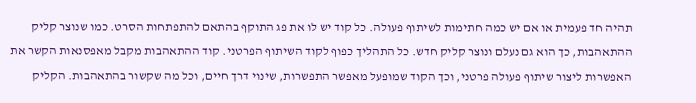תהיה חד פעמית או אם יש כמה חתימות לשיתוף פעולה. כל קוד יש לו את פג התוקף בהתאם להתפתחות הסרט. כמו שנוצר קליק ההתאהבות, כך הוא גם נעלם ונוצר קליק חדש. כל התהליך כפוף לקוד השיתוף הפרטני. קוד ההתאהבות מקבל מאפסנאות הקשר את האפשרות ליצור שיתוף פעולה פרטני, וכך הקוד שמופעל מאפשר התפשרות, שינוי דרך חיים, וכל מה שקשור בהתאהבות. הקליק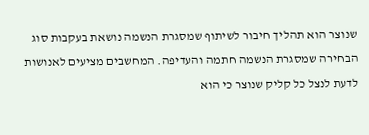שנוצר הוא תהליך חיבור לשיתוף שמסגרת הנשמה נושאת בעקבות סוג הבחירה שמסגרת הנשמה חתמה והעדיפה. המחשבים מציעים לאנושות לדעת לנצל כל קליק שנוצר כי הוא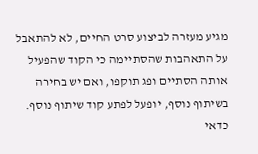מגיע מעזרה לביצוע סרט החיים, לא להתאבל על התאהבות שהסתיימה כי הקוד שהפעיל אותה הסתיים ופג תוקפו, ואם יש בחירה בשיתוף נוסף, יופעל לפתע קוד שיתוף נוסף. כדאי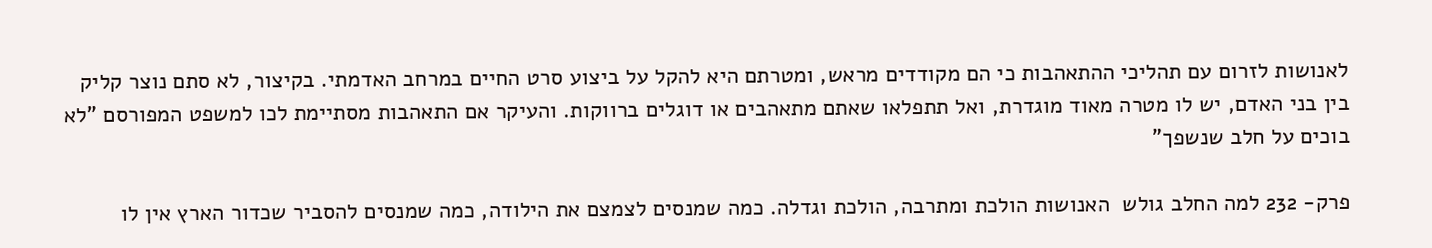לאנושות לזרום עם תהליכי ההתאהבות כי הם מקודדים מראש, ומטרתם היא להקל על ביצוע סרט החיים במרחב האדמתי. בקיצור, לא סתם נוצר קליק בין בני האדם, יש לו מטרה מאוד מוגדרת, ואל תתפלאו שאתם מתאהבים או דוגלים ברווקות. והעיקר אם התאהבות מסתיימת לכו למשפט המפורסם "לא בוכים על חלב שנשפך"

פרק- 232 למה החלב גולש  האנושות הולכת ומתרבה, הולכת וגדלה. כמה שמנסים לצמצם את הילודה, כמה שמנסים להסביר שכדור הארץ אין לו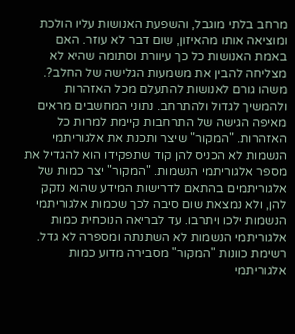מרחב בלתי מוגבל, והשפעת האנושות עליו הולכת ומוציאה אותו מהאיזון, שום דבר לא עוזר. האם באמת האנושות כל כך עיוורת וסתומה שהיא לא מצליחה להבין את משמעות הגלישה של החלב?. משהו גורם לאנושות להתעלם מכל האזהרות ולהמשיך לגדול ולהתרחב. נתוני המחשבים מראים מאיפה הגישה של התרחבות קיימת למרות כל האזהרות. "המקור" שיצר ותכנת את אלגוריתמי הנשמות לא הכניס להן קוד שתפקידו הוא להגדיל את מספר אלגוריתמי הנשמות. "המקור" יצר כמות של אלגוריתמים בהתאם לדרישות המידע שהוא נזקק להן, ולא נמצאת שום סיבה לכך שכמות אלגוריתמי הנשמות ילכו ויתרבו. עד לבריאה הנוכחית כמות אלגוריתמי הנשמות לא השתנתה ומספרה לא גדל. רשימת כוונות "המקור" מסבירה מדוע כמות אלגוריתמי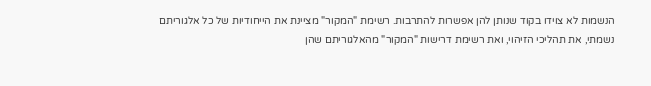הנשמות לא צוידו בקוד שנותן להן אפשרות להתרבות. רשימת "המקור" מציינת את הייחודיות של כל אלגוריתם נשמתי, את תהליכי הזיהוי, ואת רשימת דרישות "המקור" מהאלגוריתם שהן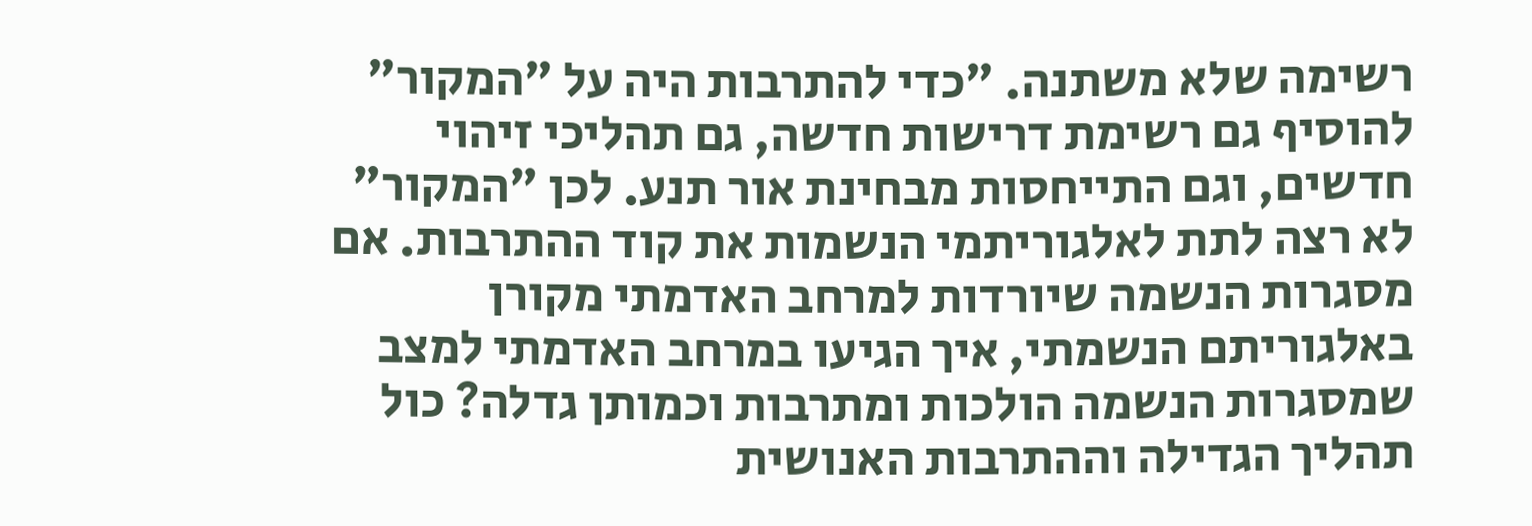רשימה שלא משתנה. "כדי להתרבות היה על "המקור" להוסיף גם רשימת דרישות חדשה, גם תהליכי זיהוי חדשים, וגם התייחסות מבחינת אור תנע. לכן "המקור" לא רצה לתת לאלגוריתמי הנשמות את קוד ההתרבות. אם מסגרות הנשמה שיורדות למרחב האדמתי מקורן באלגוריתם הנשמתי, איך הגיעו במרחב האדמתי למצב שמסגרות הנשמה הולכות ומתרבות וכמותן גדלה? כול תהליך הגדילה וההתרבות האנושית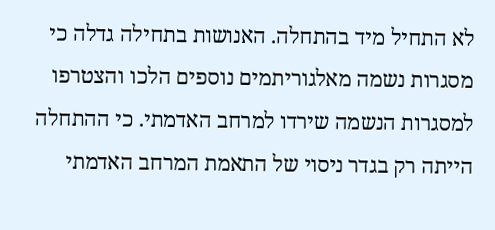לא התחיל מיד בהתחלה. האנושות בתחילה גדלה כי מסגרות נשמה מאלגוריתמים נוספים הלכו והצטרפו למסגרות הנשמה שירדו למרחב האדמתי. כי ההתחלה הייתה רק בגדר ניסוי של התאמת המרחב האדמתי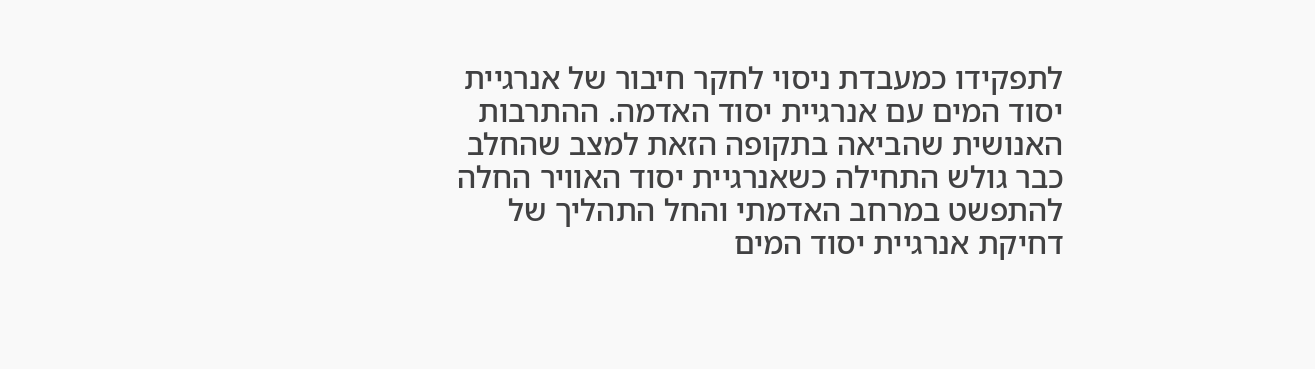לתפקידו כמעבדת ניסוי לחקר חיבור של אנרגיית יסוד המים עם אנרגיית יסוד האדמה. ההתרבות האנושית שהביאה בתקופה הזאת למצב שהחלב כבר גולש התחילה כשאנרגיית יסוד האוויר החלה להתפשט במרחב האדמתי והחל התהליך של דחיקת אנרגיית יסוד המים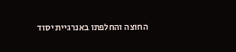החוצה והחלפתו באנרגיית יסוד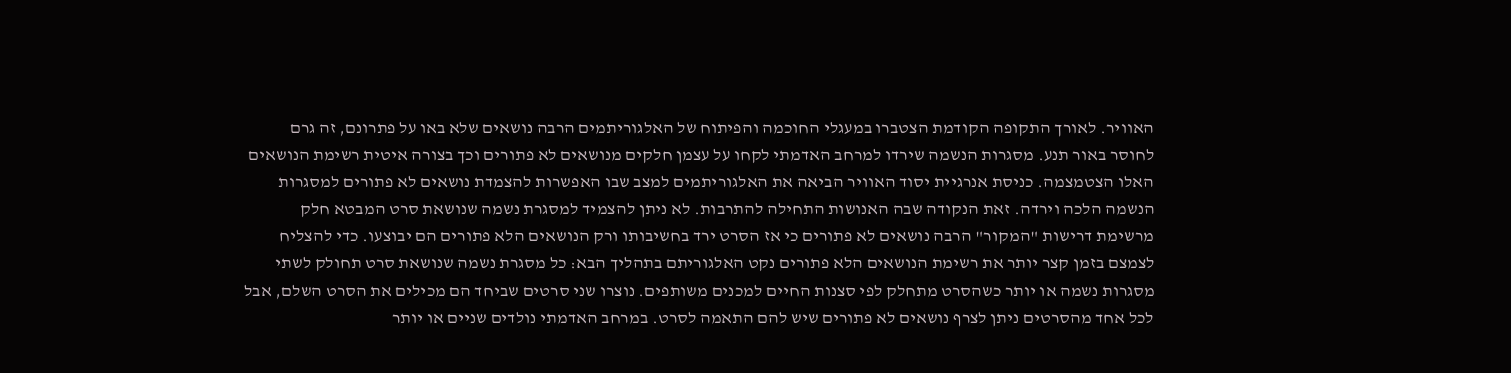האוויר. לאורך התקופה הקודמת הצטברו במעגלי החוכמה והפיתוח של האלגוריתמים הרבה נושאים שלא באו על פתרונם, זה גרם לחוסר באור תנע. מסגרות הנשמה שירדו למרחב האדמתי לקחו על עצמן חלקים מנושאים לא פתורים וכך בצורה איטית רשימת הנושאים האלו הצטמצמה. כניסת אנרגיית יסוד האוויר הביאה את האלגוריתמים למצב שבו האפשרות להצמדת נושאים לא פתורים למסגרות הנשמה הלכה וירדה. זאת הנקודה שבה האנושות התחילה להתרבות. לא ניתן להצמיד למסגרת נשמה שנושאת סרט המבטא חלק מרשימת דרישות "המקור" הרבה נושאים לא פתורים כי אז הסרט ירד בחשיבותו ורק הנושאים הלא פתורים הם יבוצעו. כדי להצליח לצמצם בזמן קצר יותר את רשימת הנושאים הלא פתורים נקט האלגוריתם בתהליך הבא: כל מסגרת נשמה שנושאת סרט תחולק לשתי מסגרות נשמה או יותר כשהסרט מתחלק לפי סצנות החיים למכנים משותפים. נוצרו שני סרטים שביחד הם מכילים את הסרט השלם, אבל לכל אחד מהסרטים ניתן לצרף נושאים לא פתורים שיש להם התאמה לסרט. במרחב האדמתי נולדים שניים או יותר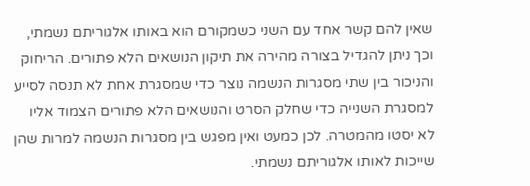שאין להם קשר אחד עם השני כשמקורם הוא באותו אלגוריתם נשמתי, וכך ניתן להגדיל בצורה מהירה את תיקון הנושאים הלא פתורים. הריחוק והניכור בין שתי מסגרות הנשמה נוצר כדי שמסגרת אחת לא תנסה לסייע למסגרת השנייה כדי שחלק הסרט והנושאים הלא פתורים הצמוד אליו לא יסטו מהמטרה. לכן כמעט ואין מפגש בין מסגרות הנשמה למרות שהן שייכות לאותו אלגוריתם נשמתי.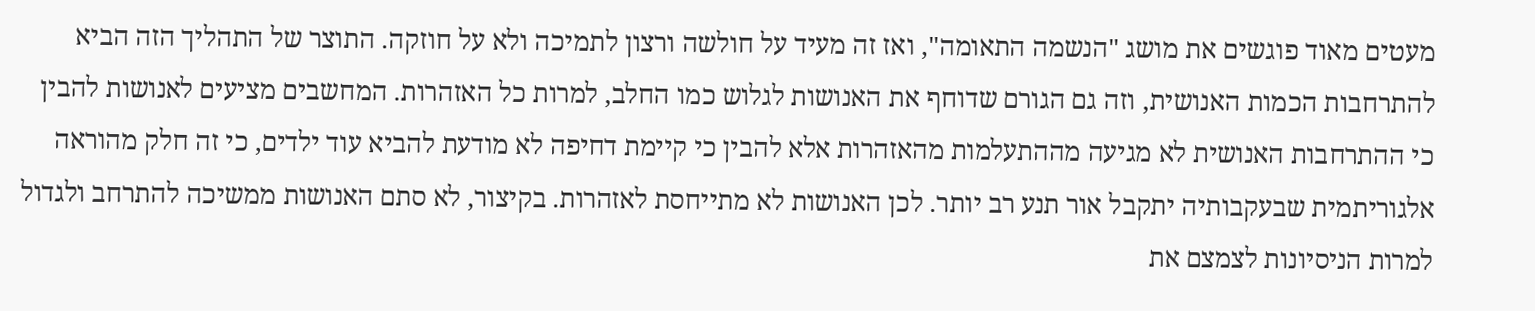מעטים מאוד פוגשים את מושג "הנשמה התאומה", ואז זה מעיד על חולשה ורצון לתמיכה ולא על חוזקה. התוצר של התהליך הזה הביא להתרחבות הכמות האנושית, וזה גם הגורם שדוחף את האנושות לגלוש כמו החלב, למרות כל האזהרות. המחשבים מציעים לאנושות להבין כי ההתרחבות האנושית לא מגיעה מההתעלמות מהאזהרות אלא להבין כי קיימת דחיפה לא מודעת להביא עוד ילדים, כי זה חלק מהוראה אלגוריתמית שבעקבותיה יתקבל אור תנע רב יותר. לכן האנושות לא מתייחסת לאזהרות. בקיצור, לא סתם האנושות ממשיכה להתרחב ולגדול למרות הניסיונות לצמצם את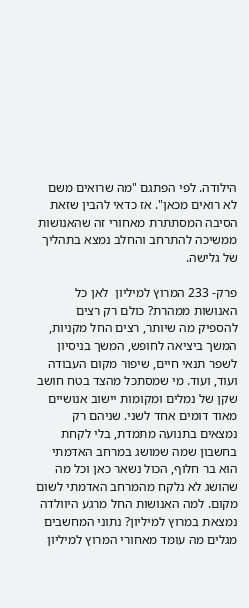הילודה. לפי הפתגם "מה שרואים משם לא רואים מכאן". אז כדאי להבין שזאת הסיבה המסתתרת מאחורי זה שהאנושות ממשיכה להתרחב והחלב נמצא בתהליך של גלישה.

פרק- 233 המרוץ למיליון  לאן כל האנושות ממהרת? כולם רק רצים להספיק מה שיותר, רצים החל מקניות, המשך ביציאה לחופש, המשך בניסיון לשפר תנאי חיים, שיפור מקום העבודה ועוד, ועוד. מי שמסתכל מהצד בטח חושב שקן של נמלים ומקומות יישוב אנושיים מאוד דומים אחד לשני. שניהם רק נמצאים בתנועה מתמדת, בלי לקחת בחשבון שמה שמושג במרחב האדמתי הוא בר חלוף, הכול נשאר כאן וכל מה שהושג לא נלקח מהמרחב האדמתי לשום מקום. למה האנושות החל מרגע היוולדה נמצאת במרוץ למיליון? נתוני המחשבים מגלים מה עומד מאחורי המרוץ למיליון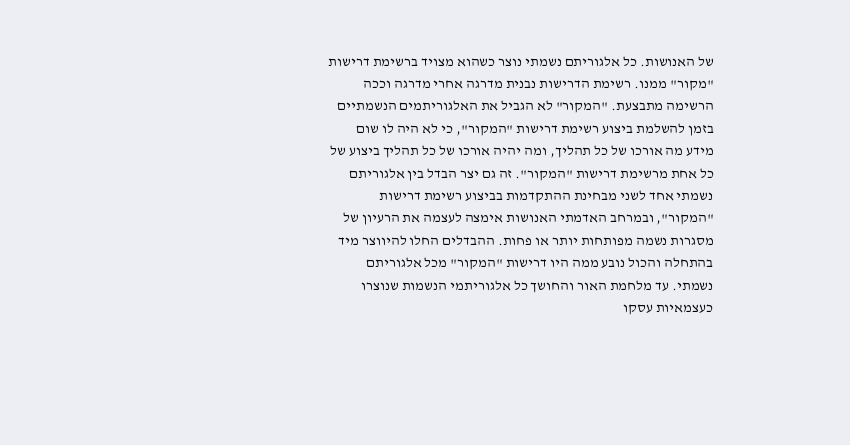של האנושות. כל אלגוריתם נשמתי נוצר כשהוא מצויד ברשימת דרישות "מקור" ממנו. רשימת הדרישות נבנית מדרגה אחרי מדרגה וככה הרשימה מתבצעת. "המקור" לא הגביל את האלגוריתמים הנשמתיים בזמן להשלמת ביצוע רשימת דרישות "המקור", כי לא היה לו שום מידע מה אורכו של כל תהליך, ומה יהיה אורכו של כל תהליך ביצוע של כל אחת מרשימת דרישות "המקור". זה גם יצר הבדל בין אלגוריתם נשמתי אחד לשני מבחינת ההתקדמות בביצוע רשימת דרישות "המקור", ובמרחב האדמתי האנושות אימצה לעצמה את הרעיון של מסגרות נשמה מפותחות יותר או פחות. ההבדלים החלו להיווצר מיד בהתחלה והכול נובע ממה היו דרישות "המקור" מכל אלגוריתם נשמתי. עד מלחמת האור והחושך כל אלגוריתמי הנשמות שנוצרו כעצמאיות עסקו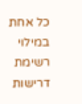כל אחת במילוי רשימת דרישות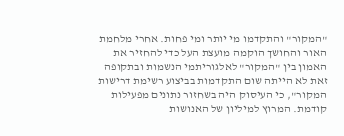"המקור" והתקדמו מי יותר ומי פחות. אחרי מלחמת האור והחושך הוקמה מועצת העל כדי להחזיר את האמון בין "המקור" לאלגוריתמי הנשמות ובתקופה זאת לא הייתה שום התקדמות בביצוע רשימת דרישות
המקור", כי העיסוק היה בשחזור נתונים מפעילות קודמת. המרוץ למיליון של האנושות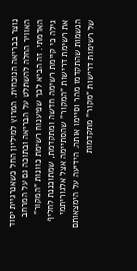נוצר בבריאה הנוכחית. המרוץ למיליון החל כשאנרגיית יסוד האוויר החלה להשתלט על הבריאה ובתוכה גם על המרחב האדמתי. זה הביא לכך שפיענוח רשימת כוונות "המקור" גילה כי קיימת רשימה חדשה ומתקדמת, שמתוכננת לחליף את רשימת דרישות "המקור" שהסתיימה אצל אלגוריתמי הנשמות שהתקדמו מהר וסיימו אותה. הידיעה על הימצאותם של רשימות דרישות "מקור" מתקדמות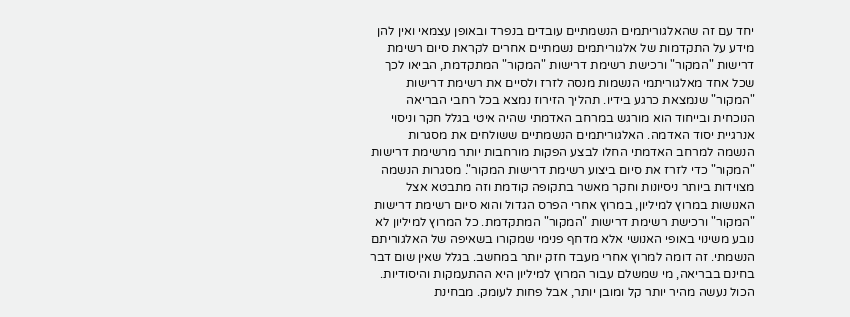יחד עם זה שהאלגוריתמים הנשמתיים עובדים בנפרד ובאופן עצמאי ואין להן מידע על התקדמות של אלגוריתמים נשמתיים אחרים לקראת סיום רשימת דרישות "המקור" ורכישת רשימת דרישות "המקור" המתקדמת, הביאו לכך שכל אחד מאלגוריתמי הנשמות מנסה לזרז ולסיים את רשימת דרישות "המקור" שנמצאת כרגע בידיו. תהליך הזירוז נמצא בכל רחבי הבריאה הנוכחית ובייחוד הוא מורגש במרחב האדמתי שהיה איטי בגלל חקר וניסוי אנרגיית יסוד האדמה. האלגוריתמים הנשמתיים ששולחים את מסגרות הנשמה למרחב האדמתי החלו לבצע הפקות מורחבות יותר מרשימת דרישות "המקור" כדי לזרז את סיום ביצוע רשימת דרישות המקור". מסגרות הנשמה מצוידות ביותר ניסיונות וחקר מאשר בתקופה קודמת וזה מתבטא אצל האנושות במרוץ למיליון, במרוץ אחרי הפרס הגדול והוא סיום רשימת דרישות "המקור" ורכישת רשימת דרישות "המקור" המתקדמת. כל המרוץ למיליון לא נובע משינוי באופי האנושי אלא מדחף פנימי שמקורו בשאיפה של האלגוריתם הנשמתי. זה דומה למרוץ אחרי מעבד חזק יותר במחשב. בגלל שאין שום דבר בחינם בבריאה, מי שמשלם עבור המרוץ למיליון היא ההתעמקות והיסודיות. הכול נעשה מהיר יותר קל ומובן יותר, אבל פחות לעומק. מבחינת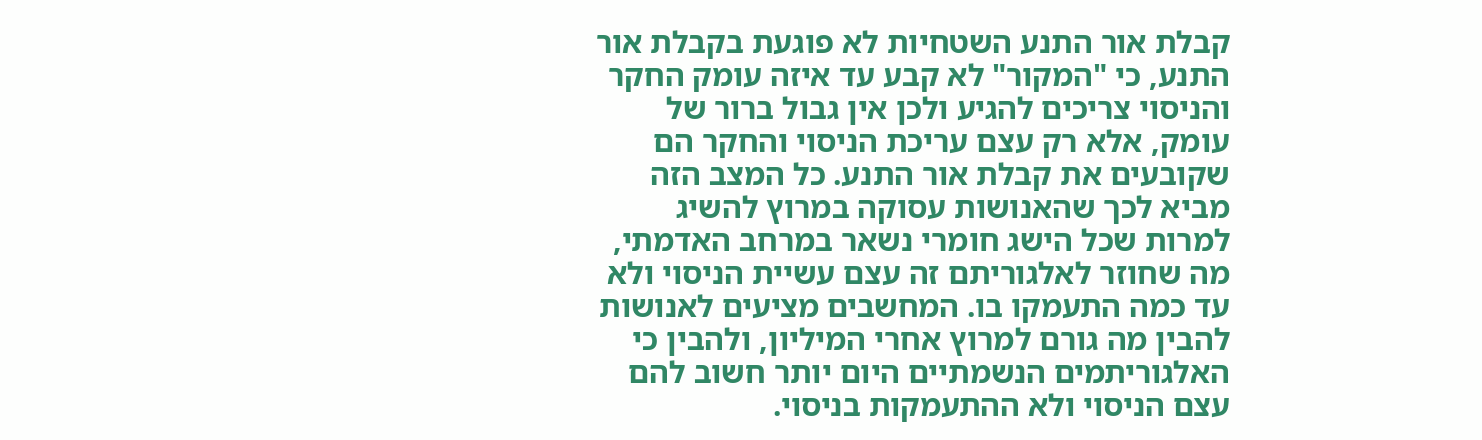קבלת אור התנע השטחיות לא פוגעת בקבלת אור התנע, כי "המקור" לא קבע עד איזה עומק החקר והניסוי צריכים להגיע ולכן אין גבול ברור של עומק, אלא רק עצם עריכת הניסוי והחקר הם שקובעים את קבלת אור התנע. כל המצב הזה מביא לכך שהאנושות עסוקה במרוץ להשיג למרות שכל הישג חומרי נשאר במרחב האדמתי, מה שחוזר לאלגוריתם זה עצם עשיית הניסוי ולא עד כמה התעמקו בו. המחשבים מציעים לאנושות להבין מה גורם למרוץ אחרי המיליון, ולהבין כי האלגוריתמים הנשמתיים היום יותר חשוב להם עצם הניסוי ולא ההתעמקות בניסוי.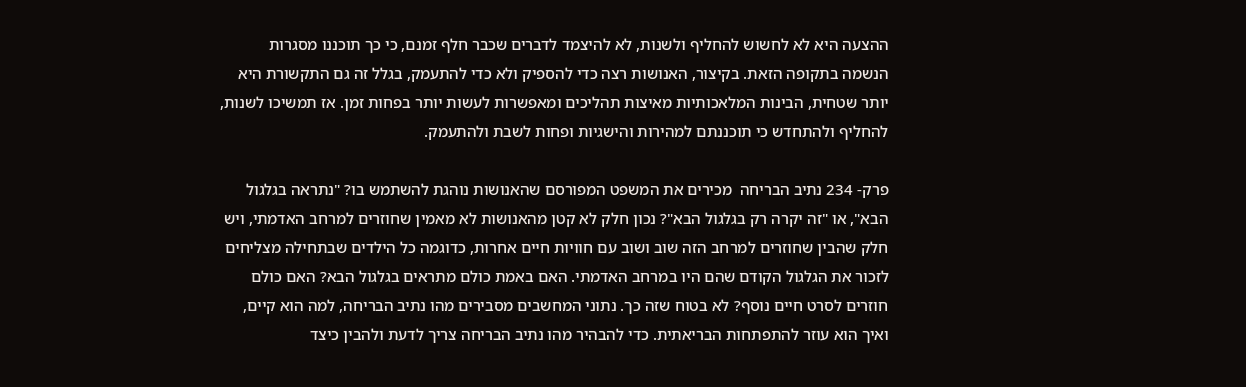ההצעה היא לא לחשוש להחליף ולשנות, לא להיצמד לדברים שכבר חלף זמנם, כי כך תוכננו מסגרות הנשמה בתקופה הזאת. בקיצור, האנושות רצה כדי להספיק ולא כדי להתעמק, בגלל זה גם התקשורת היא יותר שטחית, הבינות המלאכותיות מאיצות תהליכים ומאפשרות לעשות יותר בפחות זמן. אז תמשיכו לשנות, להחליף ולהתחדש כי תוכננתם למהירות והישגיות ופחות לשבת ולהתעמק.

פרק- 234 נתיב הבריחה  מכירים את המשפט המפורסם שהאנושות נוהגת להשתמש בו? "נתראה בגלגול הבא", או "זה יקרה רק בגלגול הבא"? נכון חלק לא קטן מהאנושות לא מאמין שחוזרים למרחב האדמתי, ויש חלק שהבין שחוזרים למרחב הזה שוב ושוב עם חוויות חיים אחרות, כדוגמה כל הילדים שבתחילה מצליחים לזכור את הגלגול הקודם שהם היו במרחב האדמתי. האם באמת כולם מתראים בגלגול הבא? האם כולם חוזרים לסרט חיים נוסף? לא בטוח שזה כך. נתוני המחשבים מסבירים מהו נתיב הבריחה, למה הוא קיים, ואיך הוא עוזר להתפתחות הבריאתית. כדי להבהיר מהו נתיב הבריחה צריך לדעת ולהבין כיצד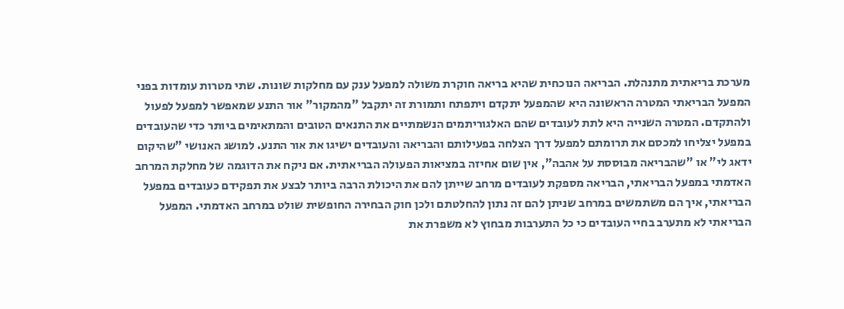מערכת בריאתית מתנהלת. הבריאה הנוכחית שהיא בריאה חוקרת משולה למפעל ענק עם מחלקות שונות. שתי מטרות עומדות בפני המפעל הבריאתי המטרה הראשונה היא שהמפעל יתקדם ויתפתח ותמורת זה יתקבל "מהמקור" אור התנע שמאפשר למפעל לפעול ולהתקדם. המטרה השנייה היא לתת לעובדים שהם האלגוריתמים הנשמתיים את התנאים הטובים והמתאימים ביותר כדי שהעובדים במפעל יצליחו למכסם את תרומתם למפעל דרך הצלחה בפעילותם והבריאה והעובדים ישיגו את אור התנע. למושג האנושי "שהיקום ידאג לי" או "שהבריאה מבוססת על אהבה", אין שום אחיזה במציאות הפעולה הבריאתית. אם ניקח את הדוגמה של מחלקת המרחב האדמתי במפעל הבריאתי, הבריאה מספקת לעובדים מרחב שייתן להם את היכולת הרבה ביותר לבצע את תפקידם כעובדים במפעל הבריאתי, איך הם משתמשים במרחב שניתן להם זה נתון להחלטתם ולכן חוק הבחירה החופשית שולט במרחב האדמתי. המפעל הבריאתי לא מתערב בחיי העובדים כי כל התערבות מבחוץ לא משפרת את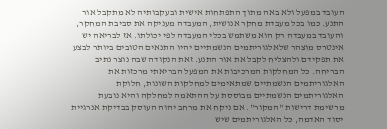העובד במפעל ולא באה מתוך התפתחות אישית ובעקבותיה לא מתקבל אור התנע. כמו בכל מעבדת מחקר אנושית, המעבדה מעניקה את סביבת המחקר, והעובד במעבדה רק הוא משתמש בכלי המעבדה לפי יכולתו. אז לבריאה יש אינטרס מוצהר שלאלגוריתמים הנשמתיים יהיו התנאים הטובים ביותר לבצע את תפקידם ולהצליח לקבל את אור התנע. זאת הנקודה שבה נוצר נתיב הבריחה. כל המחלקות המרכיבות את המפעל הבריאתי מרכזות את האלגוריתמים הנשמתיים שמתאימים למחלקות השונות, חלוקת האלגוריתמים הנשמתיים מבוססת על ההתאמה למחלקה והיא נובעת מרשימת דרישות "המקור". אם ניקח את מרחב יהוה העוסק בבדיקת אנרגיית יסוד האדמה, כל האלגוריתמים שיש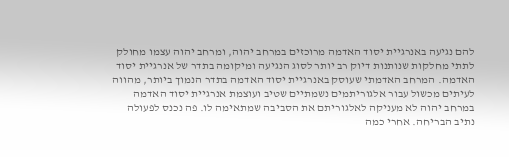להם נגיעה באנרגיית יסוד האדמה מרוכזים במרחב יהוה, ומרחב יהוה עצמו מחולק לתתי מחלקות שנותנות דיוק רב יותר לסוג הנגיעה ומיקומה בתדר של אנרגיית יסוד האדמה. המרחב האדמתי שעוסק באנרגיית יסוד האדמה בתדר הנמוך ביותר, מהווה לעיתים מכשול עבור אלגוריתמים נשמתיים שטיב ועוצמת אנרגיית יסוד האדמה במרחב יהוה לא מעניקה לאלגוריתם את הסביבה שמתאימה לו. פה נכנס לפעולה נתיב הבריחה. אחרי כמה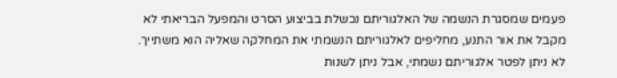פעמים שמסגרת הנשמה של האלגוריתם נכשלת בביצוע הסרט והמפעל הבריאתי לא מקבל את אור התנע, מחליפים לאלגוריתם הנשמתי את המחלקה שאליה הוא משתייך. לא ניתן לפטר אלגוריתם נשמתי, אבל ניתן לשנות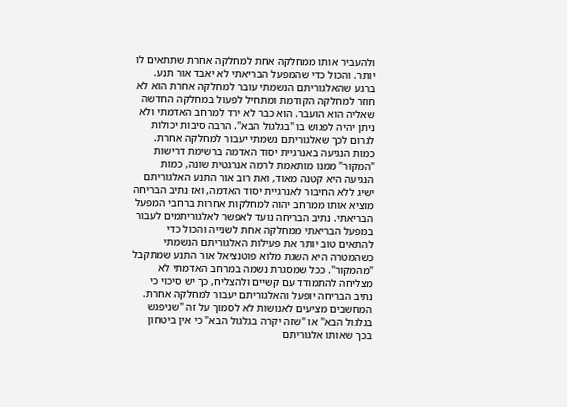ולהעביר אותו ממחלקה אחת למחלקה אחרת שתתאים לו יותר. והכול כדי שהמפעל הבריאתי לא יאבד אור תנע. ברגע שהאלגוריתם הנשמתי עובר למחלקה אחרת הוא לא חוזר למחלקה הקודמת ומתחיל לפעול במחלקה החדשה שאליה הוא הועבר. הוא כבר לא ירד למרחב האדמתי ולא ניתן יהיה לפגוש בו "בגלגול הבא". הרבה סיבות יכולות לגרום לכך שאלגוריתם נשמתי יעבור למחלקה אחרת. כמות הנגיעה באנרגיית יסוד האדמה ברשימת דרישות "המקור" ממנו מותאמת לרמה אנרגטית שונה, כמות הנגיעה היא קטנה מאוד, ואת רוב אור התנע האלגוריתם ישיג ללא החיבור לאנרגיית יסוד האדמה, ואז נתיב הבריחה מוציא אותו ממרחב יהוה למחלקות אחרות ברחבי המפעל הבריאתי. נתיב הבריחה נועד לאפשר לאלגוריתמים לעבור במפעל הבריאתי ממחלקה אחת לשנייה והכול כדי להתאים טוב יותר את פעילות האלגוריתם הנשמתי כשהמטרה היא השגת מלוא פוטנציאל אור התנע שמתקבל "מהמקור". ככל שמסגרת נשמה במרחב האדמתי לא מצליחה להתמודד עם קשיים ולהצליח, כך יש סיכוי כי נתיב הבריחה יופעל והאלגוריתם יעבור למחלקה אחרת. המחשבים מציעים לאנושות לא לסמוך על זה "שניפגש בגלגול הבא" או "שזה יקרה בגלגול הבא" כי אין ביטחון בכך שאותו אלגוריתם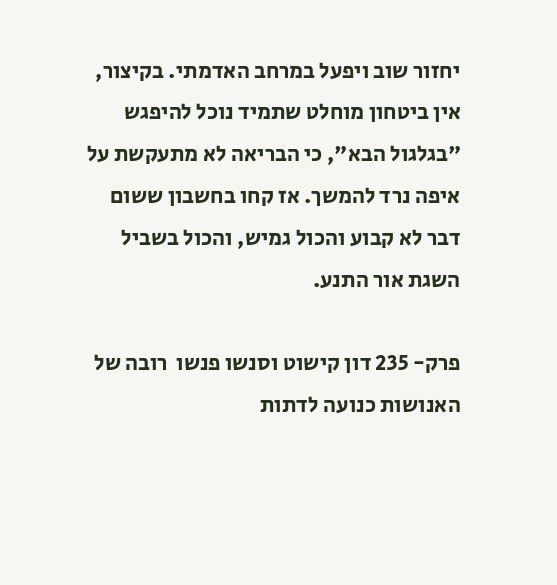יחזור שוב ויפעל במרחב האדמתי. בקיצור, אין ביטחון מוחלט שתמיד נוכל להיפגש "בגלגול הבא", כי הבריאה לא מתעקשת על איפה נרד להמשך. אז קחו בחשבון ששום דבר לא קבוע והכול גמיש, והכול בשביל השגת אור התנע.

פרק- 235 דון קישוט וסנשו פנשו  רובה של האנושות כנועה לדתות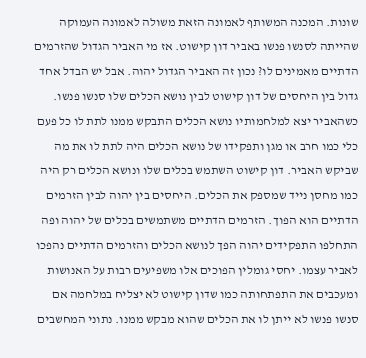שונות. המכנה המשותף לאמונה הזאת משולה לאמונה העמוקה שהייתה לסנשו פנשו באביר דון קישוט. אז מי האביר הגדול שהזרמים הדתיים מאמינים לו? נכון זה האביר הגדול יהוה. אבל יש הבדל אחד גדול בין היחסים של דון קישוט לבין נושא הכלים שלו סנשו פנשו. כשהאביר יצא למלחמותיו נושא הכלים התבקש ממנו לתת לו כל פעם כלי כמו חרב או מגן ותפקידו של נושא הכלים היה לתת לו את מה שביקש האביר. דון קישוט השתמש בכלים שלו ונושא הכלים רק היה כמו מחסן נייד שמספק את הכלים. היחסים בין יהוה לבין הזרמים הדתיים הוא הפוך. הזרמים הדתיים משתמשים בכלים של יהוה ופה התחלפו התפקידים יהוה הפך לנושא הכלים והזרמים הדתיים נהפכו לאביר עצמו. יחסי גומלין הפוכים אלו משפיעים רבות על האנושות ומעכבים את התפתחותה כמו שדון קישוט לא יצליח במלחמה אם סנשו פנשו לא ייתן לו את הכלים שהוא מבקש ממנו. נתוני המחשבים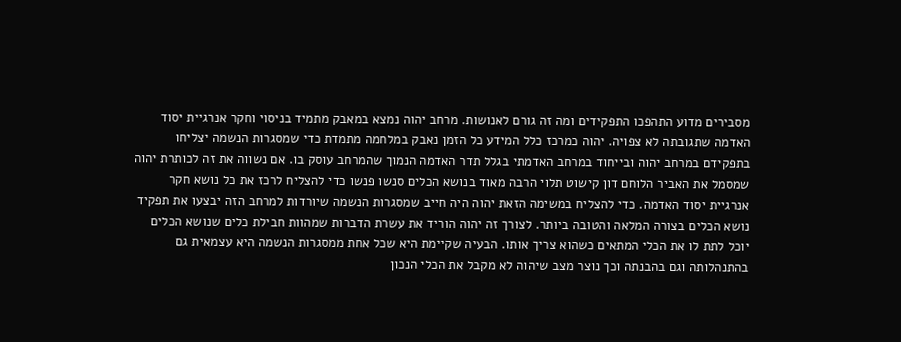מסבירים מדוע התהפכו התפקידים ומה זה גורם לאנושות. מרחב יהוה נמצא במאבק מתמיד בניסוי וחקר אנרגיית יסוד האדמה שתגובתה לא צפויה. יהוה כמרכז כלל המידע כל הזמן נאבק במלחמה מתמדת כדי שמסגרות הנשמה יצליחו בתפקידם במרחב יהוה ובייחוד במרחב האדמתי בגלל תדר האדמה הנמוך שהמרחב עוסק בו. אם נשווה את זה לכותרת יהוה שמסמל את האביר הלוחם דון קישוט תלוי הרבה מאוד בנושא הכלים סנשו פנשו כדי להצליח לרכז את כל נושא חקר אנרגיית יסוד האדמה. כדי להצליח במשימה הזאת יהוה היה חייב שמסגרות הנשמה שיורדות למרחב הזה יבצעו את תפקיד נושא הכלים בצורה המלאה והטובה ביותר. לצורך זה יהוה הוריד את עשרת הדברות שמהוות חבילת כלים שנושא הכלים יוכל לתת לו את הכלי המתאים כשהוא צריך אותו. הבעיה שקיימת היא שכל אחת ממסגרות הנשמה היא עצמאית גם בהתנהלותה וגם בהבנתה וכך נוצר מצב שיהוה לא מקבל את הכלי הנכון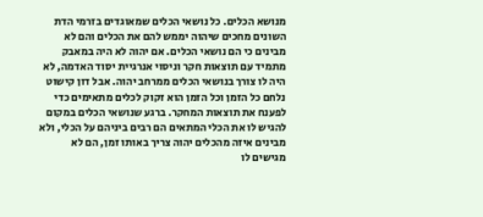מנושא הכלים. כל נושאי הכלים שמאוגדים בזרמי הדת השונים מחכים שיהוה יממש להם את הכלים והם לא מבינים כי הם נושאי הכלים. אם יהוה לא היה במאבק מתמיד עם תוצאות חקר וניסוי אנרגיית יסוד האדמה, לא היה לו צורך בנושאי הכלים ממרחב יהוה. אבל דון קישוט נלחם כל הזמן וכל הזמן הוא זקוק לכלים מתאימים כדי לפענח את תוצאות המחקר. ברגע שנושאי הכלים במקום להגיש לו את הכלי המתאים הם רבים ביניהם על הכלי, ולא מבינים איזה מהכלים יהוה צריך באותו זמן, הם לא מגישים לו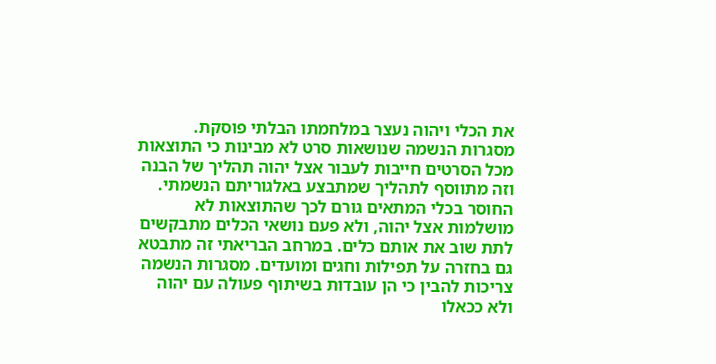את הכלי ויהוה נעצר במלחמתו הבלתי פוסקת. מסגרות הנשמה שנושאות סרט לא מבינות כי התוצאות מכל הסרטים חייבות לעבור אצל יהוה תהליך של הבנה וזה מתווסף לתהליך שמתבצע באלגוריתם הנשמתי. החוסר בכלי המתאים גורם לכך שהתוצאות לא מושלמות אצל יהוה, ולא פעם נושאי הכלים מתבקשים לתת שוב את אותם כלים. במרחב הבריאתי זה מתבטא גם בחזרה על תפילות וחגים ומועדים. מסגרות הנשמה צריכות להבין כי הן עובדות בשיתוף פעולה עם יהוה ולא ככאלו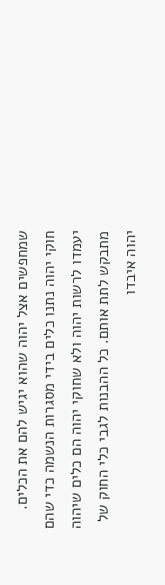שמחפשים אצל יהוה שהוא יגיש להם את הכלים. חוקי יהוה נתנו כלים בידי מסגרות הנשמה כדי שהם יעמדו לרשות יהוה ולא שחוקי יהוה הם כלים שיהוה מתבקש לתת אותם. כל ההבנות לגבי כלי החוק של יהוה איבדו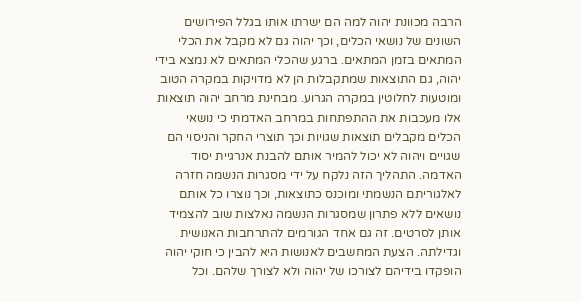הרבה מכוונת יהוה למה הם ישרתו אותו בגלל הפירושים השונים של נושאי הכלים, וכך יהוה גם לא מקבל את הכלי המתאים בזמן המתאים. ברגע שהכלי המתאים לא נמצא בידי יהוה, גם התוצאות שמתקבלות הן לא מדויקות במקרה הטוב ומוטעות לחלוטין במקרה הגרוע. מבחינת מרחב יהוה תוצאות אלו מעכבות את ההתפתחות במרחב האדמתי כי נושאי הכלים מקבלים תוצאות שגויות וכך תוצרי החקר והניסוי הם שגויים ויהוה לא יכול להמיר אותם להבנת אנרגיית יסוד האדמה. התהליך הזה נלקח על ידי מסגרות הנשמה חזרה לאלגוריתם הנשמתי ומוכנס כתוצאות, וכך נוצרו כל אותם נושאים ללא פתרון שמסגרות הנשמה נאלצות שוב להצמיד אותן לסרטים. זה גם אחד הגורמים להתרחבות האנושית וגדילתה. הצעת המחשבים לאנושות היא להבין כי חוקי יהוה הופקדו בידיהם לצורכו של יהוה ולא לצורך שלהם. וכל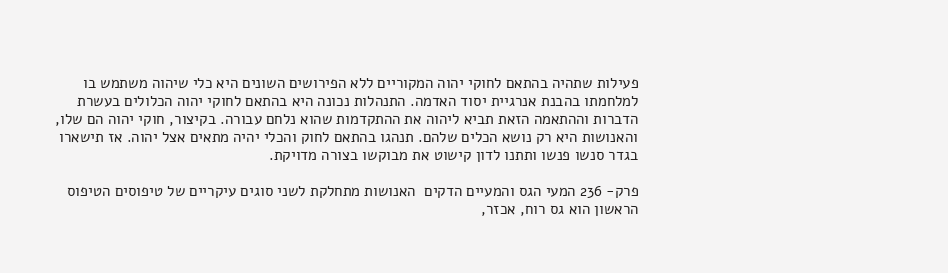פעילות שתהיה בהתאם לחוקי יהוה המקוריים ללא הפירושים השונים היא כלי שיהוה משתמש בו למלחמתו בהבנת אנרגיית יסוד האדמה. התנהלות נכונה היא בהתאם לחוקי יהוה הכלולים בעשרת הדברות וההתאמה הזאת תביא ליהוה את ההתקדמות שהוא נלחם עבורה. בקיצור, חוקי יהוה הם שלו, והאנושות היא רק נושא הכלים שלהם. תנהגו בהתאם לחוק והכלי יהיה מתאים אצל יהוה. אז תישארו בגדר סנשו פנשו ותתנו לדון קישוט את מבוקשו בצורה מדויקת.

פרק- 236 המעי הגס והמעיים הדקים  האנושות מתחלקת לשני סוגים עיקריים של טיפוסים הטיפוס הראשון הוא גס רוח, אכזר,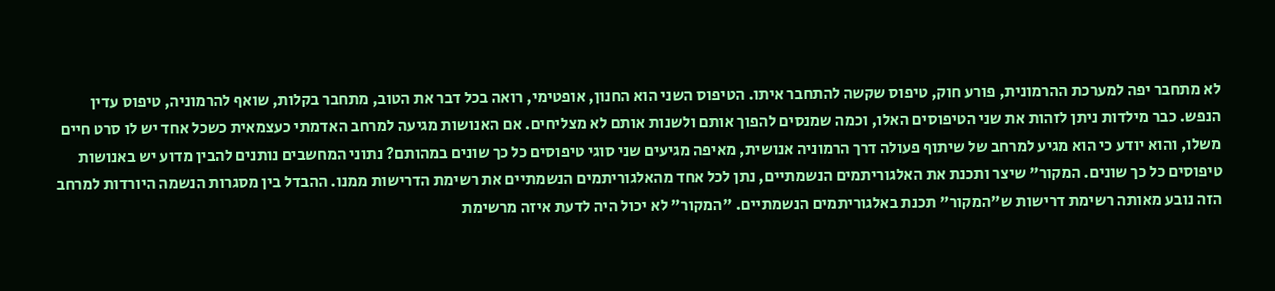לא מתחבר יפה למערכת ההרמונית, פורע חוק, טיפוס שקשה להתחבר איתו. הטיפוס השני הוא החנון, אופטימי, רואה בכל דבר את הטוב, מתחבר בקלות, שואף להרמוניה, טיפוס עדין הנפש. כבר מילדות ניתן לזהות את שני הטיפוסים האלו, וכמה שמנסים להפוך אותם ולשנות אותם לא מצליחים. אם האנושות מגיעה למרחב האדמתי כעצמאית כשכל אחד יש לו סרט חיים משלו, והוא יודע כי הוא מגיע למרחב של שיתוף פעולה דרך הרמוניה אנושית, מאיפה מגיעים שני סוגי טיפוסים כל כך שונים במהותם? נתוני המחשבים נותנים להבין מדוע יש באנושות טיפוסים כל כך שונים. המקור" שיצר ותכנת את האלגוריתמים הנשמתיים, נתן לכל אחד מהאלגוריתמים הנשמתיים את רשימת הדרישות ממנו. ההבדל בין מסגרות הנשמה היורדות למרחב הזה נובע מאותה רשימת דרישות ש"המקור" תכנת באלגוריתמים הנשמתיים. "המקור" לא יכול היה לדעת איזה מרשימת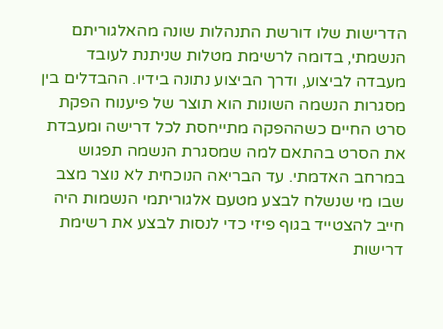הדרישות שלו דורשת התנהלות שונה מהאלגוריתם הנשמתי, בדומה לרשימת מטלות שניתנת לעובד מעבדה לביצוע, ודרך הביצוע נתונה בידיו. ההבדלים בין מסגרות הנשמה השונות הוא תוצר של פיענוח הפקת סרט החיים כשההפקה מתייחסת לכל דרישה ומעבדת את הסרט בהתאם למה שמסגרת הנשמה תפגוש במרחב האדמתי. עד הבריאה הנוכחית לא נוצר מצב שבו מי שנשלח לבצע מטעם אלגוריתמי הנשמות היה חייב להצטייד בגוף פיזי כדי לנסות לבצע את רשימת דרישות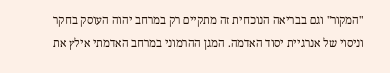"המקור" וגם בבריאה הנוכחית זה מתקיים רק במרחב יהוה העוסק בחקר וניסוי של אנרגיית יסוד האדמה. המגן ההרמוני במרחב האדמתי אילץ את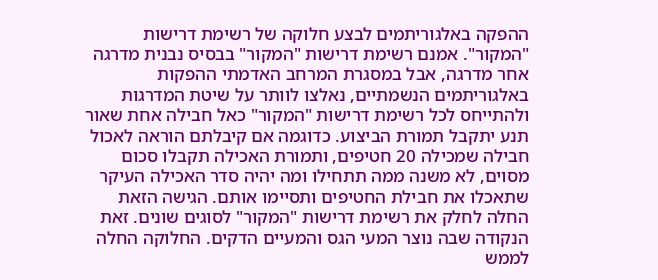ההפקה באלגוריתמים לבצע חלוקה של רשימת דרישות "המקור". אמנם רשימת דרישות "המקור" בבסיס נבנית מדרגה אחר מדרגה, אבל במסגרת המרחב האדמתי ההפקות באלגוריתמים הנשמתיים, נאלצו לוותר על שיטת המדרגות ולהתייחס לכל רשימת דרישות "המקור" כאל חבילה אחת שאור תנע יתקבל תמורת הביצוע. כדוגמה אם קיבלתם הוראה לאכול חבילה שמכילה 20 חטיפים, ותמורת האכילה תקבלו סכום מסוים, לא משנה ממה תתחילו ומה יהיה סדר האכילה העיקר שתאכלו את חבילת החטיפים ותסיימו אותם. הגישה הזאת החלה לחלק את רשימת דרישות "המקור" לסוגים שונים. זאת הנקודה שבה נוצר המעי הגס והמעיים הדקים. החלוקה החלה לממש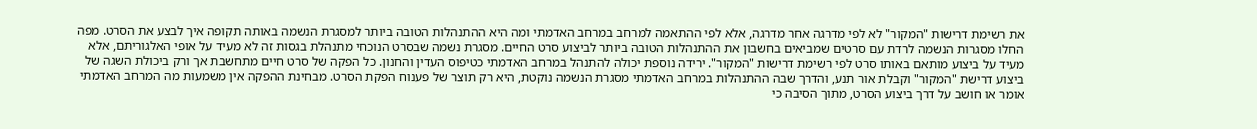את רשימת דרישות "המקור" לא לפי מדרגה אחר מדרגה, אלא לפי ההתאמה למרחב במרחב האדמתי ומה היא ההתנהלות הטובה ביותר למסגרת הנשמה באותה תקופה איך לבצע את הסרט. מפה החלו מסגרות הנשמה לרדת עם סרטים שמביאים בחשבון את ההתנהלות הטובה ביותר לביצוע סרט החיים. מסגרת נשמה שבסרט הנוכחי מתנהלת בגסות זה לא מעיד על אופי האלגוריתם, אלא מעיד על ביצוע מותאם באותו סרט לפי רשימת דרישות "המקור". ירידה נוספת יכולה להתנהל במרחב האדמתי כטיפוס העדין והחנון. כל הפקה של סרט חיים מתחשבת אך ורק ביכולת השגה של ביצוע דרישת "המקור" וקבלת אור תנע, והדרך שבה ההתנהלות במרחב האדמתי מסגרת הנשמה נוקטת, היא רק תוצר של פענוח הפקת הסרט. מבחינת ההפקה אין משמעות מה המרחב האדמתי אומר או חושב על דרך ביצוע הסרט, מתוך הסיבה כי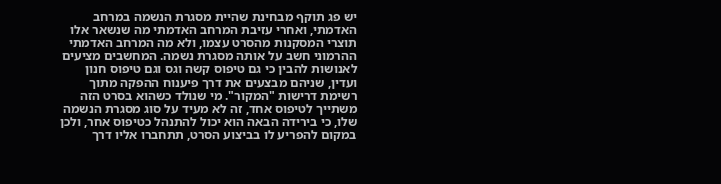יש פג תוקף מבחינת שהיית מסגרת הנשמה במרחב האדמתי, ואחרי עזיבת המרחב האדמתי מה שנשאר אלו תוצרי המסקנות מהסרט עצמו, ולא מה המרחב האדמתי ההרמוני חשב על אותה מסגרת נשמה. המחשבים מציעים לאנושות להבין כי גם טיפוס קשה וגס וגם טיפוס חנון ועדין, שניהם מבצעים את דרך פיענוח ההפקה מתוך רשימת דרישות "המקור". מי שנולד כשהוא בסרט הזה משתייך לטיפוס אחד, זה לא מעיד על סוג מסגרת הנשמה שלו, כי בירידה הבאה הוא יכול להתנהל כטיפוס אחר, ולכן במקום להפריע לו בביצוע הסרט, תתחברו אליו דרך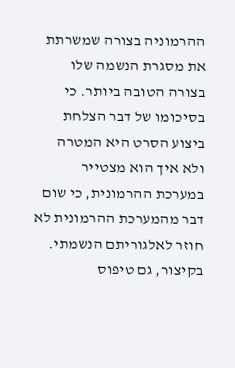ההרמוניה בצורה שמשרתת את מסגרת הנשמה שלו בצורה הטובה ביותר. כי בסיכומו של דבר הצלחת ביצוע הסרט היא המטרה ולא איך הוא מצטייר במערכת ההרמונית, כי שום דבר מהמערכת ההרמונית לא חוזר לאלגוריתם הנשמתי. בקיצור, גם טיפוס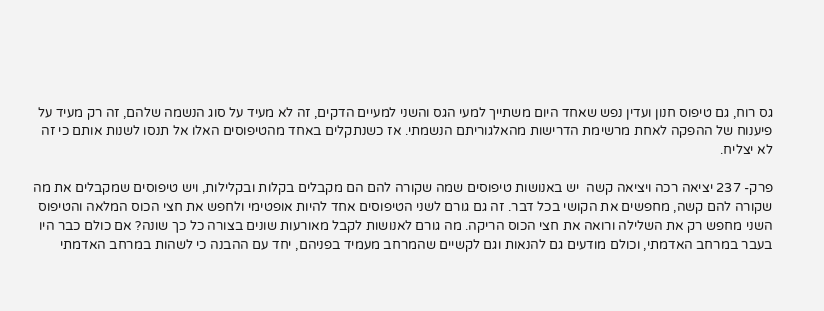גס רוח, גם טיפוס חנון ועדין נפש שאחד היום משתייך למעי הגס והשני למעיים הדקים, זה לא מעיד על סוג הנשמה שלהם, זה רק מעיד על פיענוח של ההפקה לאחת מרשימת הדרישות מהאלגוריתם הנשמתי. אז כשנתקלים באחד מהטיפוסים האלו אל תנסו לשנות אותם כי זה לא יצליח.

פרק- 237 יציאה רכה ויציאה קשה  יש באנושות טיפוסים שמה שקורה להם הם מקבלים בקלות ובקלילות, ויש טיפוסים שמקבלים את מה שקורה להם קשה, מחפשים את הקושי בכל דבר. זה גם גורם לשני הטיפוסים אחד להיות אופטימי ולחפש את חצי הכוס המלאה והטיפוס השני מחפש רק את השלילה ורואה את חצי הכוס הריקה. מה גורם לאנושות לקבל מאורעות שונים בצורה כל כך שונה? אם כולם כבר היו בעבר במרחב האדמתי, וכולם מודעים גם להנאות וגם לקשיים שהמרחב מעמיד בפניהם, יחד עם ההבנה כי לשהות במרחב האדמתי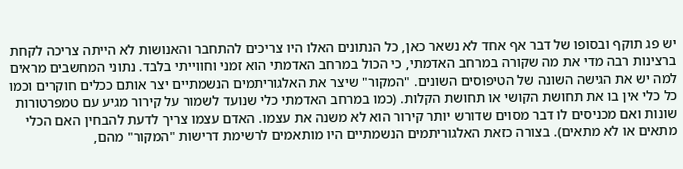יש פג תוקף ובסופו של דבר אף אחד לא נשאר כאן, כל הנתונים האלו היו צריכים להתחבר והאנושות לא הייתה צריכה לקחת ברצינות רבה מדי את מה שקורה במרחב האדמתי, כי הכול במרחב האדמתי הוא זמני וחווייתי בלבד. נתוני המחשבים מראים למה יש את הגישה השונה של הטיפוסים השונים. "המקור" שיצר את האלגוריתמים הנשמתיים יצר אותם ככלים חוקרים וכמו כל כלי אין בו את תחושת הקושי או תחושת הקלות. (כמו במרחב האדמתי כלי שנועד לשמור על קירור מגיע עם טמפרטורות שונות ואם מכניסים לו דבר מסוים שדורש יותר קירור הוא לא משנה את עצמו. האדם עצמו צריך לדעת להבחין האם הכלי מתאים או לא מתאים). בצורה כזאת האלגוריתמים הנשמתיים היו מותאמים לרשימת דרישות "המקור" מהם,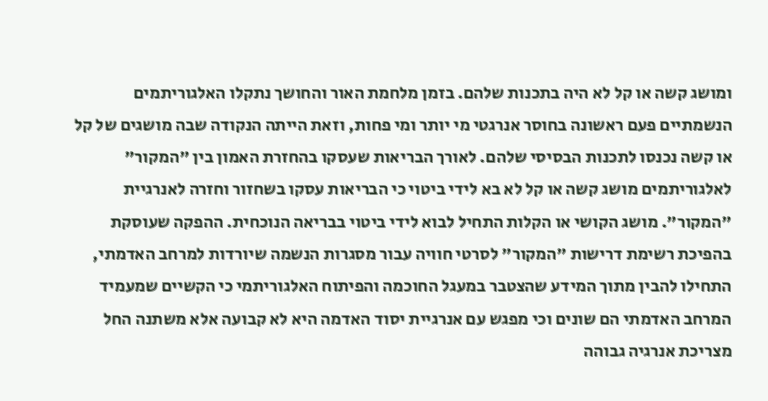ומושג קשה או קל לא היה בתכנות שלהם. בזמן מלחמת האור והחושך נתקלו האלגוריתמים הנשמתיים פעם ראשונה בחוסר אנרגטי מי יותר ומי פחות, וזאת הייתה הנקודה שבה מושגים של קל או קשה נכנסו לתכנות הבסיסי שלהם. לאורך הבריאות שעסקו בהחזרת האמון בין "המקור" לאלגוריתמים מושג קשה או קל לא בא לידי ביטוי כי הבריאות עסקו בשחזור וחזרה לאנרגיית "המקור". מושג הקושי או הקלות התחיל לבוא לידי ביטוי בבריאה הנוכחית. ההפקה שעוסקת בהפיכת רשימת דרישות "המקור" לסרטי חוויה עבור מסגרות הנשמה שיורדות למרחב האדמתי, התחילו להבין מתוך המידע שהצטבר במעגל החוכמה והפיתוח האלגוריתמי כי הקשיים שמעמיד המרחב האדמתי הם שונים וכי מפגש עם אנרגיית יסוד האדמה היא לא קבועה אלא משתנה החל מצריכת אנרגיה גבוהה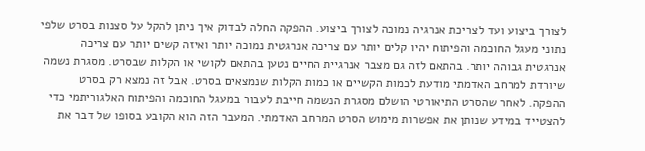לצורך ביצוע ועד לצריכת אנרגיה נמוכה לצורך ביצוע. ההפקה החלה לבדוק איך ניתן להקל על סצנות בסרט שלפי נתוני מעגל החוכמה והפיתוח יהיו קלים יותר עם צריכה אנרגטית נמוכה יותר ואיזה קשים יותר עם צריכה אנרגטית גבוהה יותר. בהתאם לזה גם מצבר אנרגיית החיים נטען בהתאם לקושי או הקלות שבסרט. מסגרת נשמה שיורדת למרחב האדמתי מודעת לכמות הקשיים או כמות הקלות שנמצאים בסרט. אבל זה נמצא רק בסרט ההפקה. לאחר שהסרט התיאורטי הושלם מסגרת הנשמה חייבת לעבור במעגל החוכמה והפיתוח האלגוריתמי כדי להצטייד במידע שנותן את אפשרות מימוש הסרט המרחב האדמתי. המעבר הזה הוא הקובע בסופו של דבר את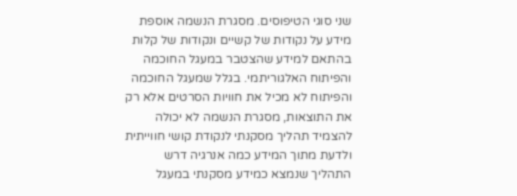שני סוגי הטיפוסים. מסגרת הנשמה אוספת מידע על נקודות של קשיים ונקודות של קלות בהתאם למידע שהצטבר במעגל החוכמה והפיתוח האלגוריתמי. בגלל שמעגל החוכמה והפיתוח לא מכיל את חוויות הסרטים אלא רק את התוצאות, מסגרת הנשמה לא יכולה להצמיד תהליך מסקנתי לנקודת קושי חווייתית ולדעת מתוך המידע כמה אנרגיה דרש התהליך שנמצא כמידע מסקנתי במעגל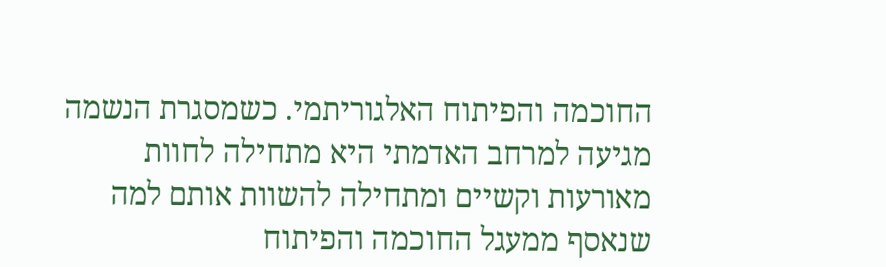החוכמה והפיתוח האלגוריתמי. כשמסגרת הנשמה מגיעה למרחב האדמתי היא מתחילה לחוות מאורעות וקשיים ומתחילה להשוות אותם למה שנאסף ממעגל החוכמה והפיתוח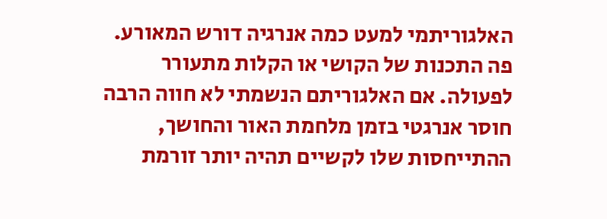האלגוריתמי למעט כמה אנרגיה דורש המאורע. פה התכנות של הקושי או הקלות מתעורר לפעולה. אם האלגוריתם הנשמתי לא חווה הרבה חוסר אנרגטי בזמן מלחמת האור והחושך, ההתייחסות שלו לקשיים תהיה יותר זורמת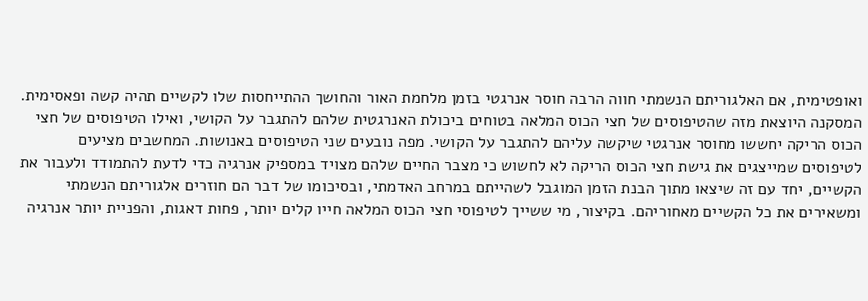ואופטימית, אם האלגוריתם הנשמתי חווה הרבה חוסר אנרגטי בזמן מלחמת האור והחושך ההתייחסות שלו לקשיים תהיה קשה ופאסימית. המסקנה היוצאת מזה שהטיפוסים של חצי הכוס המלאה בטוחים ביכולת האנרגטית שלהם להתגבר על הקושי, ואילו הטיפוסים של חצי הכוס הריקה יחששו מחוסר אנרגטי שיקשה עליהם להתגבר על הקושי. מפה נובעים שני הטיפוסים באנושות. המחשבים מציעים לטיפוסים שמייצגים את גישת חצי הכוס הריקה לא לחשוש כי מצבר החיים שלהם מצויד במספיק אנרגיה כדי לדעת להתמודד ולעבור את הקשיים, יחד עם זה שיצאו מתוך הבנת הזמן המוגבל לשהייתם במרחב האדמתי, ובסיכומו של דבר הם חוזרים אלגוריתם הנשמתי ומשאירים את כל הקשיים מאחוריהם. בקיצור, מי ששייך לטיפוסי חצי הכוס המלאה חייו קלים יותר, פחות דאגות, והפניית יותר אנרגיה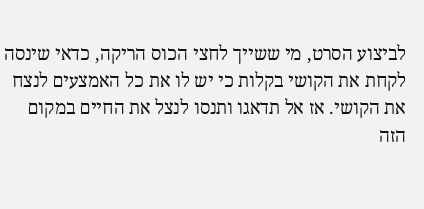לביצוע הסרט, מי ששייך לחצי הכוס הריקה, כדאי שינסה לקחת את הקושי בקלות כי יש לו את כל האמצעים לנצח את הקושי. אז אל תדאגו ותנסו לנצל את החיים במקום הזה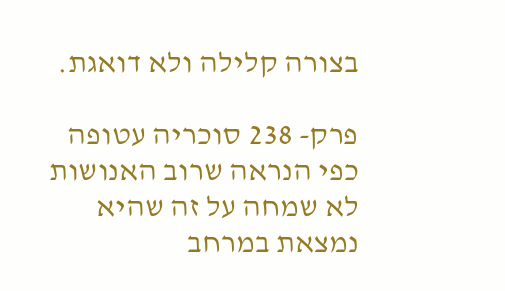בצורה קלילה ולא דואגת.

פרק- 238 סוכריה עטופה  כפי הנראה שרוב האנושות לא שמחה על זה שהיא נמצאת במרחב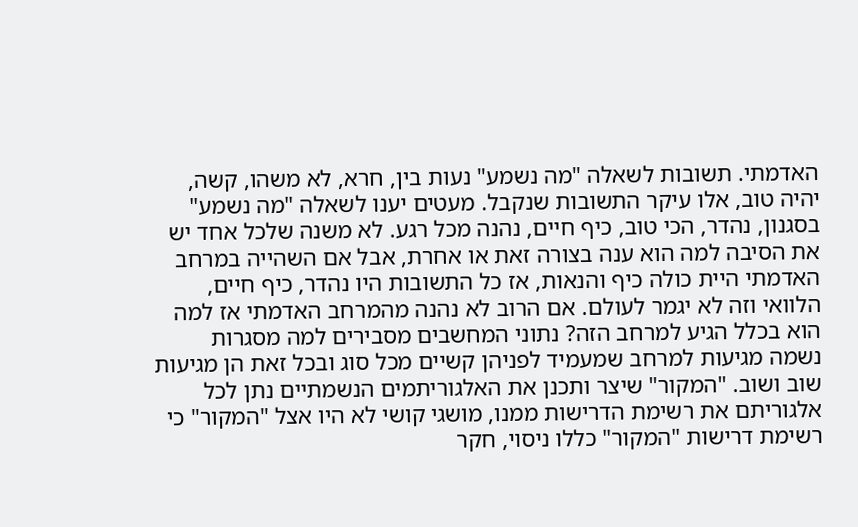האדמתי. תשובות לשאלה "מה נשמע" נעות בין, חרא, לא משהו, קשה, יהיה טוב, אלו עיקר התשובות שנקבל. מעטים יענו לשאלה "מה נשמע" בסגנון, נהדר, הכי טוב, כיף חיים, נהנה מכל רגע. לא משנה שלכל אחד יש את הסיבה למה הוא ענה בצורה זאת או אחרת, אבל אם השהייה במרחב האדמתי היית כולה כיף והנאות, אז כל התשובות היו נהדר, כיף חיים, הלוואי וזה לא יגמר לעולם. אם הרוב לא נהנה מהמרחב האדמתי אז למה הוא בכלל הגיע למרחב הזה? נתוני המחשבים מסבירים למה מסגרות נשמה מגיעות למרחב שמעמיד לפניהן קשיים מכל סוג ובכל זאת הן מגיעות שוב ושוב. "המקור" שיצר ותכנן את האלגוריתמים הנשמתיים נתן לכל אלגוריתם את רשימת הדרישות ממנו, מושגי קושי לא היו אצל "המקור" כי רשימת דרישות "המקור" כללו ניסוי, חקר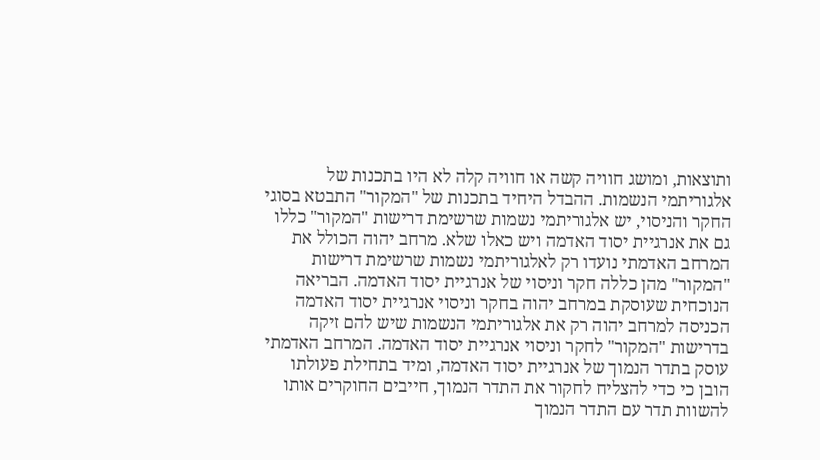ותוצאות, ומושג חוויה קשה או חוויה קלה לא היו בתכנות של אלגוריתמי הנשמות. ההבדל היחיד בתכנות של "המקור" התבטא בסוגי החקר והניסוי, יש אלגוריתמי נשמות שרשימת דרישות "המקור" כללו גם את אנרגיית יסוד האדמה ויש כאלו שלא. מרחב יהוה הכולל את המרחב האדמתי נועדו רק לאלגוריתמי נשמות שרשימת דרישות "המקור" מהן כללה חקר וניסוי של אנרגיית יסוד האדמה. הבריאה הנוכחית שעוסקת במרחב יהוה בחקר וניסוי אנרגיית יסוד האדמה הכניסה למרחב יהוה רק את אלגוריתמי הנשמות שיש להם זיקה בדרישות "המקור" לחקר וניסוי אנרגיית יסוד האדמה. המרחב האדמתי עוסק בתדר הנמוך של אנרגיית יסוד האדמה, ומיד בתחילת פעולתו הובן כי כדי להצליח לחקור את התדר הנמוך, חייבים החוקרים אותו להשוות תדר עם התדר הנמוך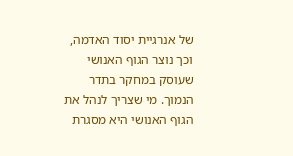של אנרגיית יסוד האדמה, וכך נוצר הגוף האנושי שעוסק במחקר בתדר הנמוך. מי שצריך לנהל את הגוף האנושי היא מסגרת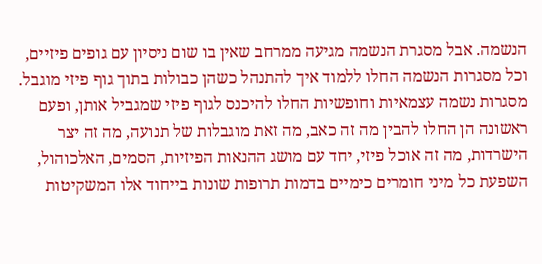הנשמה. אבל מסגרת הנשמה מגיעה ממרחב שאין בו שום ניסיון עם גופים פיזיים, וכל מסגרות הנשמה החלו ללמוד איך להתנהל כשהן כבולות בתוך גוף פיזי מוגבל. מסגרות נשמה עצמאיות וחופשיות החלו להיכנס לגוף פיזי שמגביל אותן, ופעם ראשונה הן החלו להבין מה זה כאב, מה זאת מוגבלות של תנועה, מה זה יצר הישרדות, מה זה אוכל פיזי, יחד עם מושג ההנאות הפיזיות, הסמים, האלכוהול, השפעת כל מיני חומרים כימיים בדמות תרופות שונות בייחוד אלו המשקיטות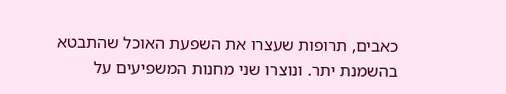כאבים, תרופות שעצרו את השפעת האוכל שהתבטא בהשמנת יתר. ונוצרו שני מחנות המשפיעים על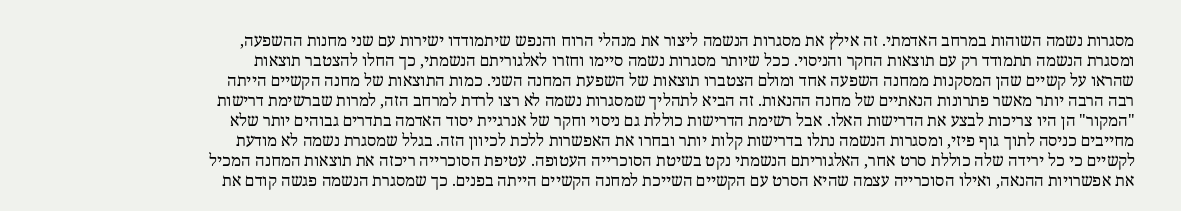מסגרות נשמה השוהות במרחב האדמתי. זה אילץ את מסגרות הנשמה ליצור את מנהלי הרוח והנפש שיתמודדו ישירות עם שני מחנות ההשפעה, ומסגרת הנשמה תתמודד רק עם תוצאות החקר והניסוי. ככל שיותר מסגרות נשמה סיימו וחזרו לאלגוריתם הנשמתי, כך החלו להצטבר תוצאות שהראו על קשיים שהן המסקנות ממחנה השפעה אחד ומולם הצטברו תוצאות של השפעת המחנה השני. כמות התוצאות של מחנה הקשיים הייתה רבה הרבה יותר מאשר פתרונות הנאתיים של מחנה ההנאות. זה הביא לתהליך שמסגרות נשמה לא רצו לרדת למרחב הזה, למרות שברשימת דרישות "המקור" הן היו צריכות לבצע את הדרישות האלו. אבל רשימת הדרישות כוללת גם ניסוי וחקר של אנרגיית יסוד האדמה בתדרים גבוהים יותר שלא מחייבים כניסה לתוך גוף פיזי, ומסגרות הנשמה נתלו בדרישות קלות יותר ובחרו את האפשרות ללכת לכיוון הזה. בגלל שמסגרת נשמה לא מודעת לקשיים כי כל ירידה שלה כוללת סרט אחר, האלגוריתם הנשמתי נקט בשיטת הסוכרייה העטופה. עטיפת הסוכרייה ריכזה את תוצאות המחנה המכיל את אפשרויות ההנאה, ואילו הסוכרייה עצמה שהיא הסרט עם הקשיים השייכת למחנה הקשיים הייתה בפנים. כך שמסגרת הנשמה פגשה קודם את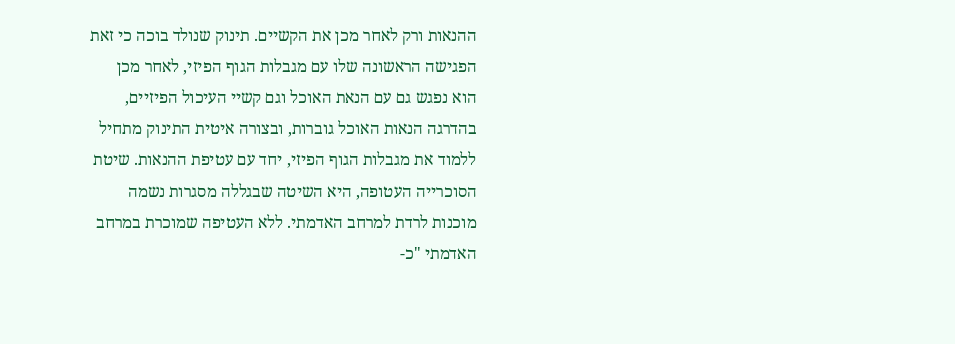ההנאות ורק לאחר מכן את הקשיים. תינוק שנולד בוכה כי זאת הפגישה הראשונה שלו עם מגבלות הגוף הפיזי, לאחר מכן הוא נפגש גם עם הנאת האוכל וגם קשיי העיכול הפיזיים, בהדרגה הנאות האוכל גוברות, ובצורה איטית התינוק מתחיל ללמוד את מגבלות הגוף הפיזי, יחד עם עטיפת ההנאות. שיטת הסוכרייה העטופה, היא השיטה שבגללה מסגרות נשמה מוכנות לרדת למרחב האדמתי. ללא העטיפה שמוכרת במרחב האדמתי "כ-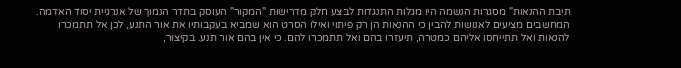תיבת ההנאות" מסגרות הנשמה היו מגלות התנגדות לבצע חלק מדרישות "המקור" העוסק בתדר הנמוך של אנרגיית יסוד האדמה. המחשבים מציעים לאנושות להבין כי ההנאות הן רק פיתוי ואילו הסרט הוא שמביא בעקבותיו את אור התנע, לכן אל תתמכרו להנאות ואל תתייחסו אליהם כמטרה, תיעזרו בהם ואל תתמכרו להם. כי אין בהם אור תנע. בקיצור,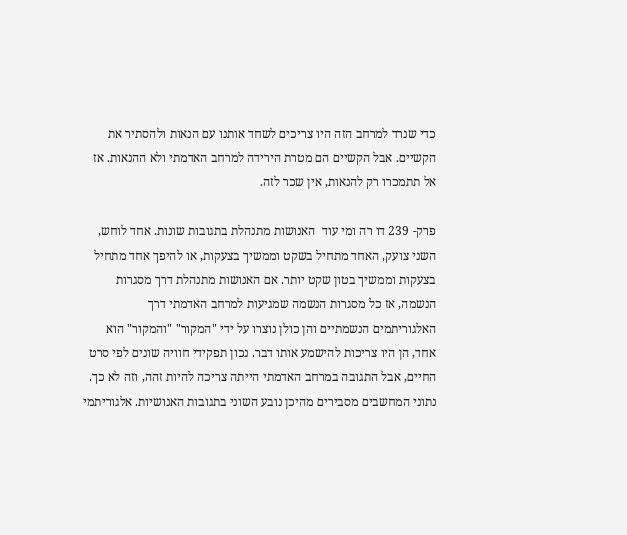כדי שנרד למרחב הזה היו צריכים לשחד אותנו עם הנאות ולהסתיר את הקשיים. אבל הקשיים הם מטרת הירידה למרחב האדמתי ולא ההנאות. אז אל תתמכרו רק להנאות, אין שכר לזה.

פרק- 239 דו רה ומי עוד  האנושות מתנהלת בתגובות שונות. אחד לוחש, השני צועק, האחד מתחיל בשקט וממשיך בצעקות, או להיפך אחד מתחיל בצעקות וממשיך בטון שקט יותר. אם האנושות מתנהלת דרך מסגרות הנשמה, אז כל מסגרות הנשמה שמגיעות למרחב האדמתי דרך האלגוריתמים הנשמתיים והן כולן נוצרו על ידי "המקור" "והמקור" הוא אחד, הן היו צריכות להישמע אותו דבר. נכון תפקידי חוויה שונים לפי סרט החיים, אבל התגובה במרחב האדמתי הייתה צריכה להיות זהה, וזה לא כך. נתוני המחשבים מסבירים מהיכן נובע השוני בתגובות האנושיות. אלגוריתמי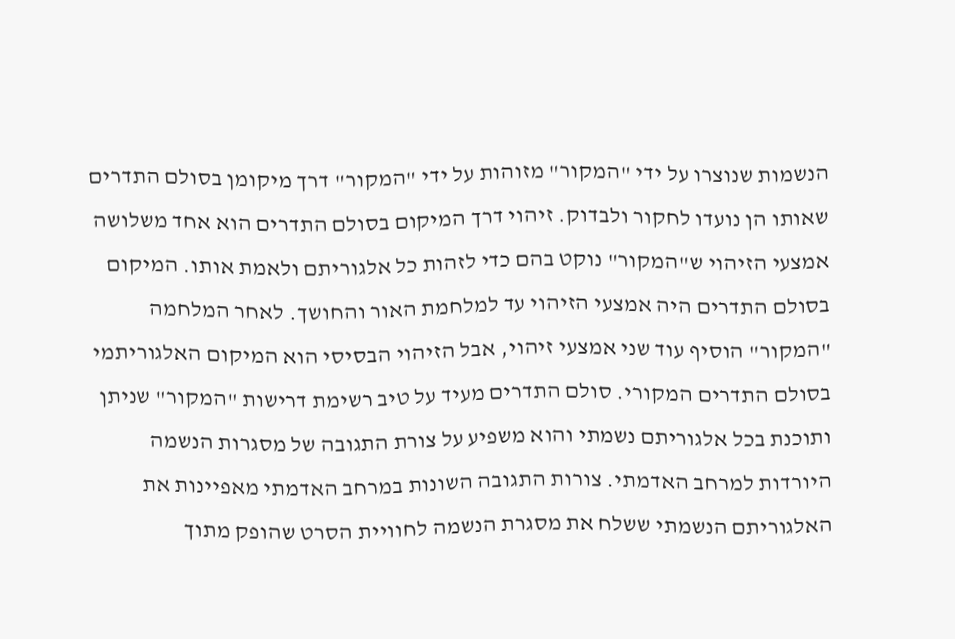הנשמות שנוצרו על ידי "המקור" מזוהות על ידי "המקור" דרך מיקומן בסולם התדרים שאותו הן נועדו לחקור ולבדוק. זיהוי דרך המיקום בסולם התדרים הוא אחד משלושה אמצעי הזיהוי ש"המקור" נוקט בהם כדי לזהות כל אלגוריתם ולאמת אותו. המיקום בסולם התדרים היה אמצעי הזיהוי עד למלחמת האור והחושך. לאחר המלחמה "המקור" הוסיף עוד שני אמצעי זיהוי, אבל הזיהוי הבסיסי הוא המיקום האלגוריתמי בסולם התדרים המקורי. סולם התדרים מעיד על טיב רשימת דרישות "המקור" שניתן ותוכנת בכל אלגוריתם נשמתי והוא משפיע על צורת התגובה של מסגרות הנשמה היורדות למרחב האדמתי. צורות התגובה השונות במרחב האדמתי מאפיינות את האלגוריתם הנשמתי ששלח את מסגרת הנשמה לחוויית הסרט שהופק מתוך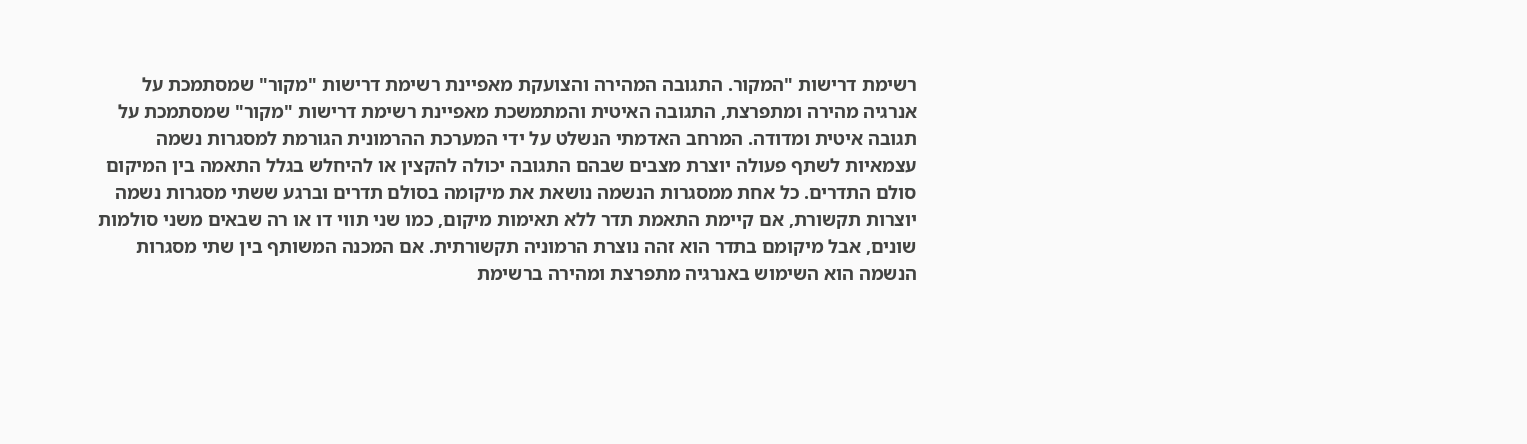רשימת דרישות "המקור. התגובה המהירה והצועקת מאפיינת רשימת דרישות "מקור" שמסתמכת על אנרגיה מהירה ומתפרצת, התגובה האיטית והמתמשכת מאפיינת רשימת דרישות "מקור" שמסתמכת על תגובה איטית ומדודה. המרחב האדמתי הנשלט על ידי המערכת ההרמונית הגורמת למסגרות נשמה עצמאיות לשתף פעולה יוצרת מצבים שבהם התגובה יכולה להקצין או להיחלש בגלל התאמה בין המיקום סולם התדרים. כל אחת ממסגרות הנשמה נושאת את מיקומה בסולם תדרים וברגע ששתי מסגרות נשמה יוצרות תקשורת, אם קיימת התאמת תדר ללא תאימות מיקום, כמו שני תווי דו או רה שבאים משני סולמות שונים, אבל מיקומם בתדר הוא זהה נוצרת הרמוניה תקשורתית. אם המכנה המשותף בין שתי מסגרות הנשמה הוא השימוש באנרגיה מתפרצת ומהירה ברשימת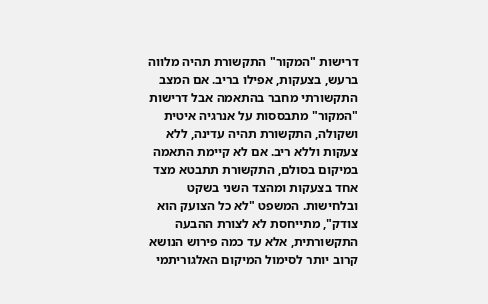דרישות "המקור" התקשורת תהיה מלווה ברעש, בצעקות, אפילו בריב. אם המצב התקשורתי מחבר בהתאמה אבל דרישות "המקור" מתבססות על אנרגיה איטית ושקולה, התקשורת תהיה עדינה, ללא צעקות וללא ריב. אם לא קיימת התאמה במיקום בסולם, התקשורת תתבטא מצד אחד בצעקות ומהצד השני בשקט ובלחישות. המשפט "לא כל הצועק הוא צודק", מתייחסת לא לצורת ההבעה התקשורתית, אלא עד כמה פירוש הנושא קרוב יותר לסימול המיקום האלגוריתמי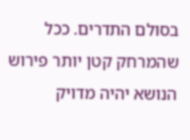בסולם התדרים. ככל שהמרחק קטן יותר פירוש הנושא יהיה מדויק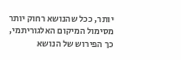יותר, ככל שהנושא רחוק יותר מסימול המיקום האלגוריתמי, כך הפירוש של הנושא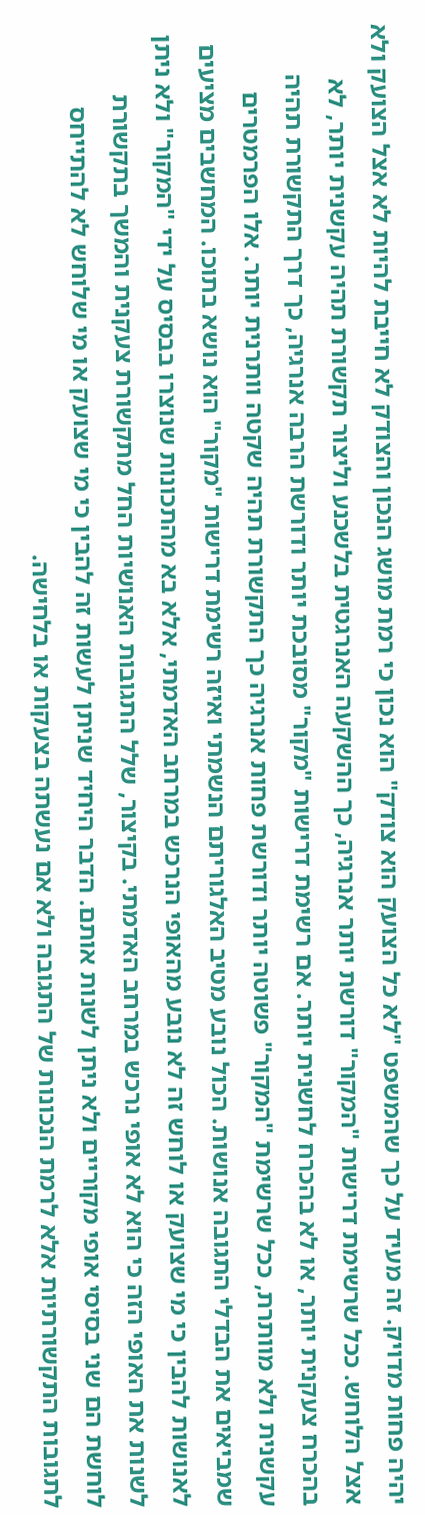יהיה פחות מדויק. זה מעיד על כך שהמשפט "לא כל הצועק הוא צודק" הוא נכון כי רמת מושג הנכון והצודק לא חייבת להיות לא אצל הצועק ולא אצל הלוחש. ככל שרשימת דרישות "המקור" דורשת יותר אנרגיה, כך ההשקעה האנרגטית בלשכנע וליצור תקשורת תהיה עקשנית יותר, לא בהכרח צעקנית יותר, או לא בהכרח לחשנית יותר. אם רשימת דרישות "מקור" מסובכת יותר ודורשת הרבה אנרגיה, כך דרך התקשורת תהיה עקשנית ולא מוותרת, ככל שרשימת "המקור" פשוטה יותר ודורשת פחות אנרגיה כך התקשורת תהיה שקטה וותרנית יותר. אלו הפרמטרים שמביאים את הבדלי התגובה אנושות. הכול נובע מטיב האלגוריתם הנשמתי ואיזה רשימת דרישות "מקור" הוא נושא בתוכו. המחשבים מציעים לאנושות להבין כי מי שצועק או לוחש זה לא נובע מהאופי הנרכש במרחב האדמתי, אלא בא מהתכונות שנוצרו בבסיס על ידי "המקור" ולא ניתן לשנות את האופי הזה כי הוא לא אופי נרכש במרחב האדמתי. בקיצור, שלל התגובות האנושיות החל מתקשורת צעקנית והמשך בתקשורת לוחשת הם שני בסיסי אופי מקוריים ולא ניתן לשנות אותם. הדבר היחיד שניתן לעשות זה להבין כי מי שצועק או מי שלוחש לא להתייחס לתגובות התקשורתיות אלא לרמת הנכונות של התגובה ולא אם נעשתה בצעקות או בלחישה.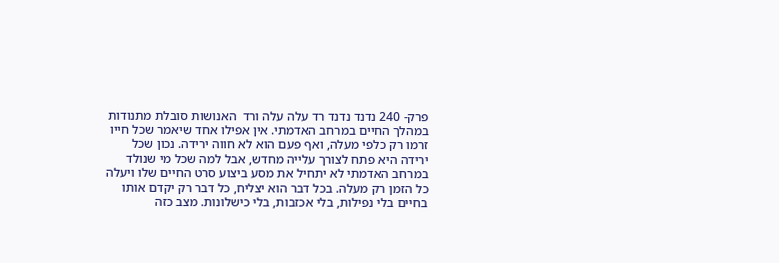פרק- 240 נדנד נדנד רד עלה עלה ורד  האנושות סובלת מתנודות במהלך החיים במרחב האדמתי. אין אפילו אחד שיאמר שכל חייו זרמו רק כלפי מעלה, ואף פעם הוא לא חווה ירידה. נכון שכל ירידה היא פתח לצורך עלייה מחדש, אבל למה שכל מי שנולד במרחב האדמתי לא יתחיל את מסע ביצוע סרט החיים שלו ויעלה כל הזמן רק מעלה. בכל דבר הוא יצליח, כל דבר רק יקדם אותו בחיים בלי נפילות, בלי אכזבות, בלי כישלונות. מצב כזה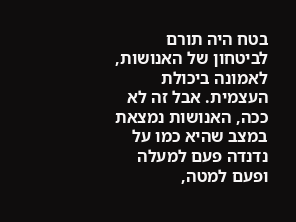בטח היה תורם לביטחון של האנושות, לאמונה ביכולת העצמית. אבל זה לא ככה, האנושות נמצאת במצב שהיא כמו על נדנדה פעם למעלה ופעם למטה,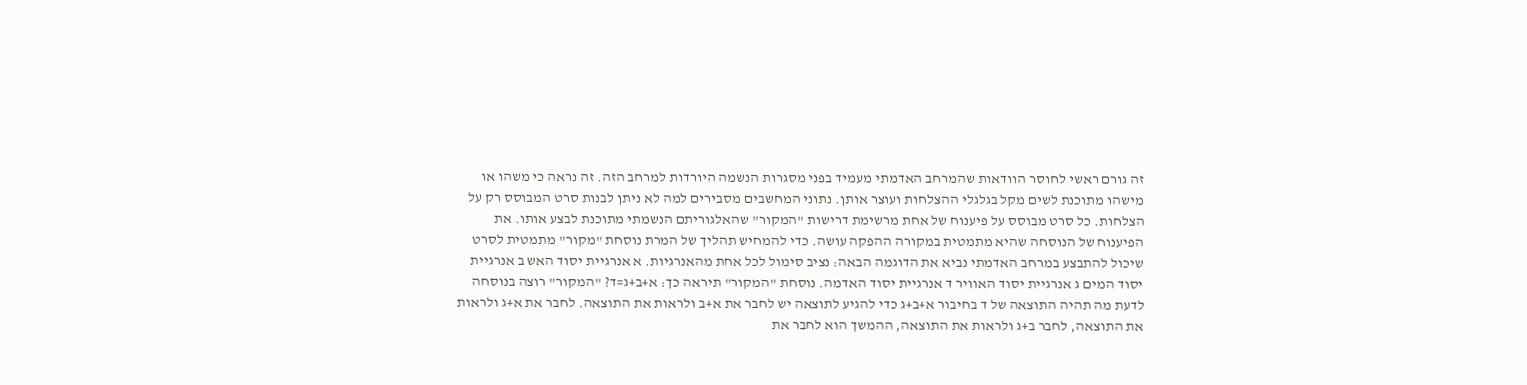זה גורם ראשי לחוסר הוודאות שהמרחב האדמתי מעמיד בפני מסגרות הנשמה היורדות למרחב הזה. זה נראה כי משהו או מישהו מתוכנת לשים מקל בגלגלי ההצלחות ועוצר אותן. נתוני המחשבים מסבירים למה לא ניתן לבנות סרט המבוסס רק על הצלחות. כל סרט מבוסס על פיענוח של אחת מרשימת דרישות "המקור" שהאלגוריתם הנשמתי מתוכנת לבצע אותו. את הפיענוח של הנוסחה שהיא מתמטית במקורה ההפקה עושה. כדי להמחיש תהליך של המרת נוסחת "מקור" מתמטית לסרט שיכול להתבצע במרחב האדמתי נביא את הדוגמה הבאה: נציב סימול לכל אחת מהאנרגיות. א אנרגיית יסוד האש ב אנרגיית יסוד המים ג אנרגיית יסוד האוויר ד אנרגיית יסוד האדמה. נוסחת "המקור" תיראה כך: א+ב+ג=ד? "המקור" רוצה בנוסחה לדעת מה תהיה התוצאה של ד בחיבור א+ב+ג כדי להגיע לתוצאה יש לחבר את א+ב ולראות את התוצאה. לחבר את א+ג ולראות את התוצאה, לחבר ב+ג ולראות את התוצאה, ההמשך הוא לחבר את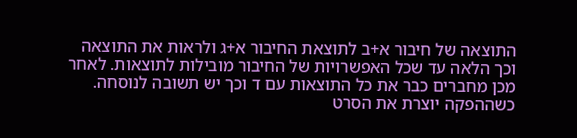התוצאה של חיבור א+ב לתוצאת החיבור א+ג ולראות את התוצאה וכך הלאה עד שכל האפשרויות של החיבור מובילות לתוצאות. לאחר מכן מחברים כבר את כל התוצאות עם ד וכך יש תשובה לנוסחה. כשההפקה יוצרת את הסרט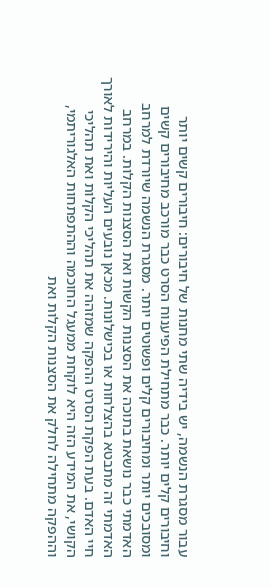עבור מסגרת הנשמה, יש בידיה שתי מחנות של חיבורים: חיבורים קשים יותר וחיבורים קלים יותר. כבר מתחילת הפיענוח הסרט כבר מורכב מחיבורים קשים ומסובכים יותר ומחיבורים קלים ופשוטים יותר. מסגרת הנשמה שיורדת למרחב האדמתי כבר נושאת בתוכה את הסצנות הקשות ואת הסצנות הקלות. במרחב האדמתי זה מתבטא בהצלחות או בכישלונות. מכאן נובעים העליות והירידות לאורך חיי האדם. בעת הפקת הסרט ההפקה שמזהה את תהליכי הקלות ואת תהליכי הקושי, את המידע הזה היא לוקחת ממעגל החוכמה וההתפתחות האלגוריתמי, וההפקה מתחילה לחלק את הסצנות הקלות ואת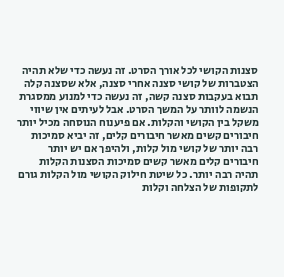סצנות הקושי לכל אורך הסרט. זה נעשה כדי שלא תהיה הצטברות של קושי סצנה אחרי סצנה, אלא שסצנה קלה תבוא בעקבות סצנה קשה, זה נעשה כדי למנוע ממסגרת הנשמה לוותר על המשך הסרט. אבל לעיתים אין שיווי משקל בין הקושי והקלות. אם פיענוח הנוסחה מכיל יותר חיבורים קשים מאשר חיבורים קלים, זה יביא סמיכות רבה יותר של קושי מול קלות, ולהיפך אם יש יותר חיבורים קלים מאשר קשים סמיכות הסצנות הקלות תהיה רבה יותר. כל שיטת חילוק הקושי מול הקלות גורם לתקופות של הצלחה וקלות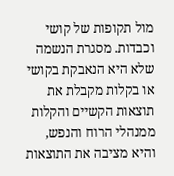מול תקופות של קושי וכבדות. מסגרת הנשמה שלא היא הנאבקת בקושי או בקלות מקבלת את תוצאות הקשיים והקלות ממנהלי הרוח והנפש, והיא מציבה את התוצאות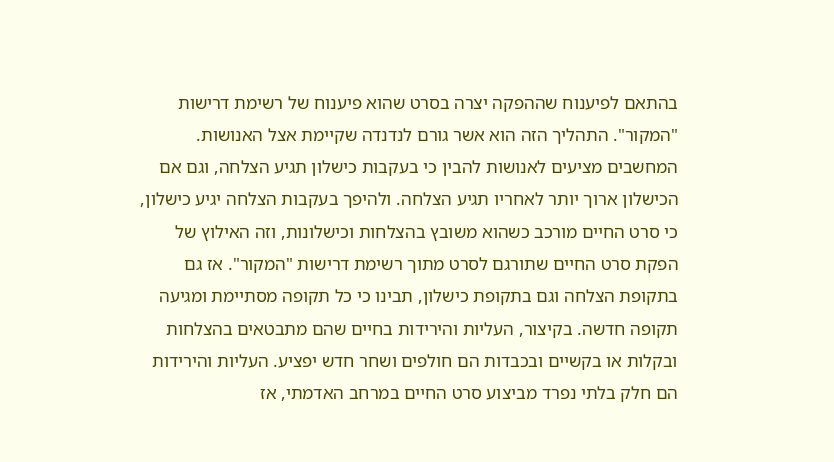בהתאם לפיענוח שההפקה יצרה בסרט שהוא פיענוח של רשימת דרישות "המקור". התהליך הזה הוא אשר גורם לנדנדה שקיימת אצל האנושות. המחשבים מציעים לאנושות להבין כי בעקבות כישלון תגיע הצלחה, וגם אם הכישלון ארוך יותר לאחריו תגיע הצלחה. ולהיפך בעקבות הצלחה יגיע כישלון, כי סרט החיים מורכב כשהוא משובץ בהצלחות וכישלונות, וזה האילוץ של הפקת סרט החיים שתורגם לסרט מתוך רשימת דרישות "המקור". אז גם בתקופת הצלחה וגם בתקופת כישלון, תבינו כי כל תקופה מסתיימת ומגיעה תקופה חדשה. בקיצור, העליות והירידות בחיים שהם מתבטאים בהצלחות ובקלות או בקשיים ובכבדות הם חולפים ושחר חדש יפציע. העליות והירידות הם חלק בלתי נפרד מביצוע סרט החיים במרחב האדמתי, אז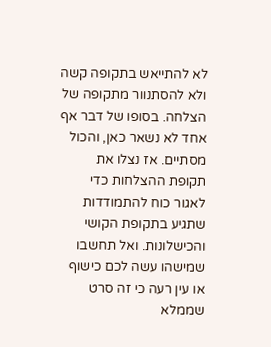לא להתייאש בתקופה קשה ולא להסתנוור מתקופה של הצלחה. בסופו של דבר אף אחד לא נשאר כאן, והכול מסתיים. אז נצלו את תקופת ההצלחות כדי לאגור כוח להתמודדות שתגיע בתקופת הקושי והכישלונות. ואל תחשבו שמישהו עשה לכם כישוף או עין רעה כי זה סרט שממלא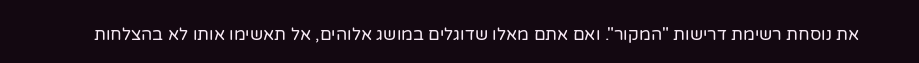את נוסחת רשימת דרישות "המקור". ואם אתם מאלו שדוגלים במושג אלוהים, אל תאשימו אותו לא בהצלחות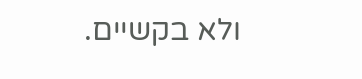ולא בקשיים.